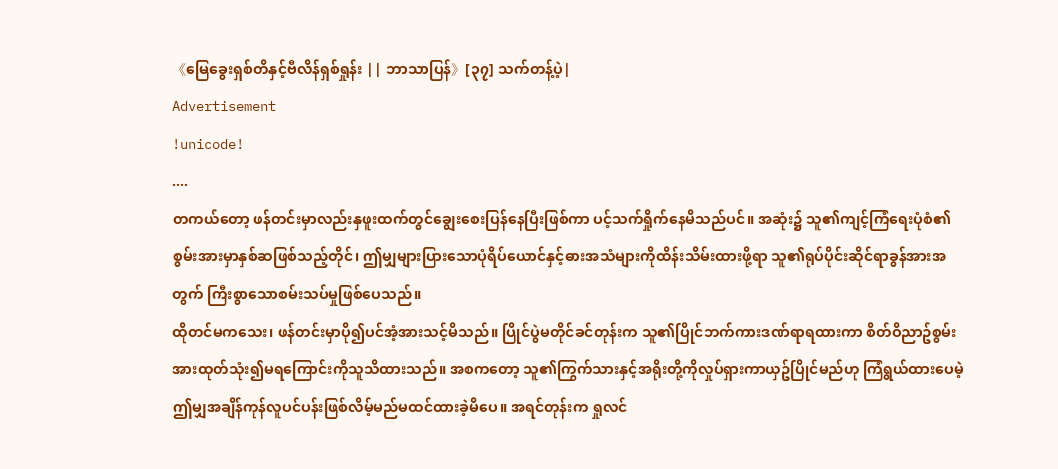《မြေခွေးရှစ်တိနှင့်ဗီလိန်ရှစ်ရှုန်း || ဘာသာပြန်》[၃၇] သက်တန့်ပဲ့|
Advertisement
!unicode!
....
တကယ်တော့ ဖန်တင်းမှာလည်းနှဖူးထက်တွင်ချွေးစေးပြန်နေပြီးဖြစ်ကာ ပင့်သက်ရှိုက်နေမိသည်ပင်။ အဆုံး၌ သူ၏ကျင့်ကြံရေးပုံစံ၏စွမ်းအားမှာနှစ်ဆဖြစ်သည့်တိုင်၊ ဤမျှများပြားသောပုံရိပ်ယောင်နှင့်ဓားအသံများကိုထိန်းသိမ်းထားဖို့ရာ သူ၏ရုပ်ပိုင်းဆိုင်ရာခွန်အားအတွက် ကြီးစွာသောစမ်းသပ်မှုဖြစ်ပေသည်။
ထိုတင်မကသေး၊ ဖန်တင်းမှာပို၍ပင်အံ့အားသင့်မိသည်။ ပြိုင်ပွဲမတိုင်ခင်တုန်းက သူ၏ပြိုင်ဘက်ကားဒဏ်ရာရထားကာ စိတ်ဝိညာဥ်စွမ်းအားထုတ်သုံး၍မရကြောင်းကိုသူသိထားသည်။ အစကတော့ သူ၏ကြွက်သားနှင့်အရိုးတို့ကိုလှုပ်ရှားကာယှဥ်ပြိုင်မည်ဟု ကြံရွယ်ထားပေမဲ့ ဤမျှအချိန်ကုန်လူပင်ပန်းဖြစ်လိမ့်မည်မထင်ထားခဲ့မိပေ။ အရင်တုန်းက ရှုလင်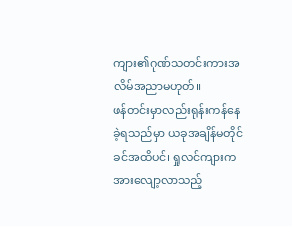ကျား၏ဂုဏ်သတင်းကားအလိမ်အညာမဟုတ်။
ဖန်တင်းမှာလည်းရုန်းကန်နေခဲ့ရသည်မှာ ယခုအချိန်မတိုင်ခင်အထိပင်၊ ရှုလင်ကျားကအားလျော့လာသည့်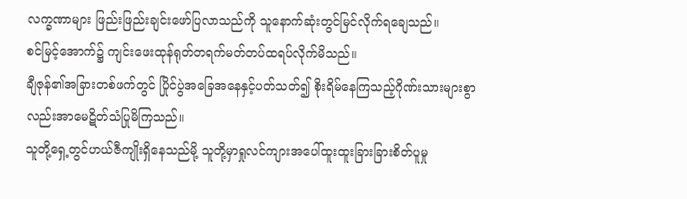လက္ခဏာများ ဖြည်းဖြည်းချင်းဖော်ပြလာသည်ကို သူနောက်ဆုံးတွင်မြင်လိုက်ရချေသည်။
စင်မြင့်အောက်၌ ကျင်းဖေးထုန်ရုတ်တရက်မတ်တပ်ထရပ်လိုက်မိသည်။
ချီဇုန်၏အခြားတစ်ဖက်တွင် ပြိုင်ပွဲအခြေအနေနှင့်ပတ်သတ်၍ စိုးရိမ်နေကြသည့်ဂိုဏ်းသားများစွာလည်းအာမေဋိတ်သံပြုမိကြသည်။
သူတို့ရှေ့တွင်ဟယ်ဇီကျိုးရှိနေသည်မို့ သူတို့မှာရှုလင်ကျားအပေါ်ထူးထူးခြားခြားစိတ်ပူမှု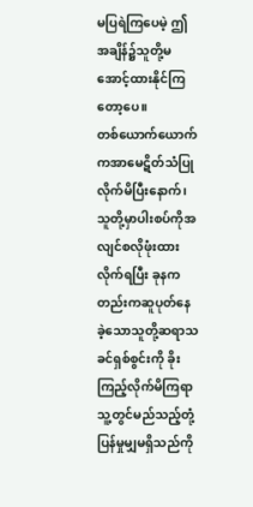မပြရဲကြပေမဲ့ ဤအချိန်၌သူတို့မအောင့်ထားနိုင်ကြတော့ပေ။
တစ်ယောက်ယောက်ကအာမေဋိတ်သံပြုလိုက်မိပြီးနောက်၊ သူတို့မှာပါးစပ်ကိုအလျင်စလိုဖုံးထားလိုက်ရပြီး ခုနကတည်းကဆူပုတ်နေခဲ့သောသူတို့ဆရာသခင်ရှစ်စွင်းကို ခိုးကြည့်လိုက်မိကြရာ သူ့တွင်မည်သည့်တုံ့ပြန်မှုမျှမရှိသည်ကို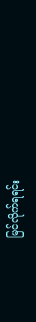မြင်လိုက်ရရင်း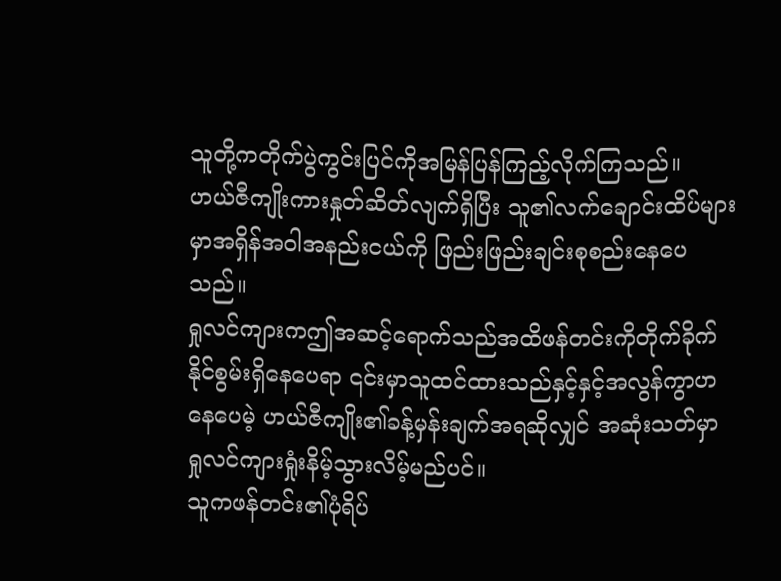သူတို့ကတိုက်ပွဲကွင်းပြင်ကိုအမြန်ပြန်ကြည့်လိုက်ကြသည်။
ဟယ်ဇီကျိုးကားနှုတ်ဆိတ်လျက်ရှိပြီး သူ၏လက်ချောင်းထိပ်များမှာအရှိန်အဝါအနည်းငယ်ကို ဖြည်းဖြည်းချင်းစုစည်းနေပေသည်။
ရှုလင်ကျားကဤအဆင့်ရောက်သည်အထိဖန်တင်းကိုတိုက်ခိုက်နိုင်စွမ်းရှိနေပေရာ ၎င်းမှာသူထင်ထားသည်နှင့်နှင့်အလွန်ကွာဟနေပေမဲ့ ဟယ်ဇီကျိုး၏ခန့်မှန်းချက်အရဆိုလျှင် အဆုံးသတ်မှာ ရှုလင်ကျားရှုံးနိမ့်သွားလိမ့်မည်ပင်။
သူကဖန်တင်း၏ပုံရိပ်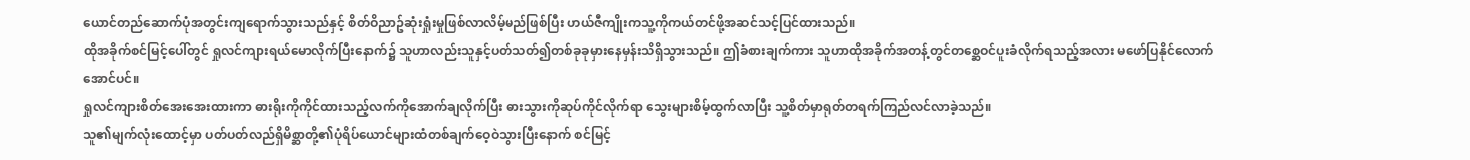ယောင်တည်ဆောက်ပုံအတွင်းကျရောက်သွားသည်နှင့် စိတ်ဝိညာဥ်ဆုံးရှုံးမှုဖြစ်လာလိမ့်မည်ဖြစ်ပြီး ဟယ်ဇီကျိုးကသူ့ကိုကယ်တင်ဖို့အဆင်သင့်ပြင်ထားသည်။
ထိုအခိုက်စင်မြင့်ပေါ်တွင် ရှုလင်ကျားရယ်မောလိုက်ပြီးနောက်၌ သူဟာလည်းသူနှင့်ပတ်သတ်၍တစ်ခုခုမှားနေမှန်းသိရှိသွားသည်။ ဤခံစားချက်ကား သူဟာထိုအခိုက်အတန့်တွင်တစ္ဆေဝင်ပူးခံလိုက်ရသည့်အလား မဖော်ပြနိုင်လောက်အောင်ပင်။
ရှုလင်ကျားစိတ်အေးအေးထားကာ ဓားရိုးကိုကိုင်ထားသည့်လက်ကိုအောက်ချလိုက်ပြီး ဓားသွားကိုဆုပ်ကိုင်လိုက်ရာ သွေးများစိမ့်ထွက်လာပြီး သူ့စိတ်မှာရုတ်တရက်ကြည်လင်လာခဲ့သည်။
သူ၏မျက်လုံးထောင့်မှာ ပတ်ပတ်လည်ရှိမိစ္ဆာတို့၏ပုံရိပ်ယောင်များထံတစ်ချက်ဝေ့ဝဲသွားပြီးနောက် စင်မြင့်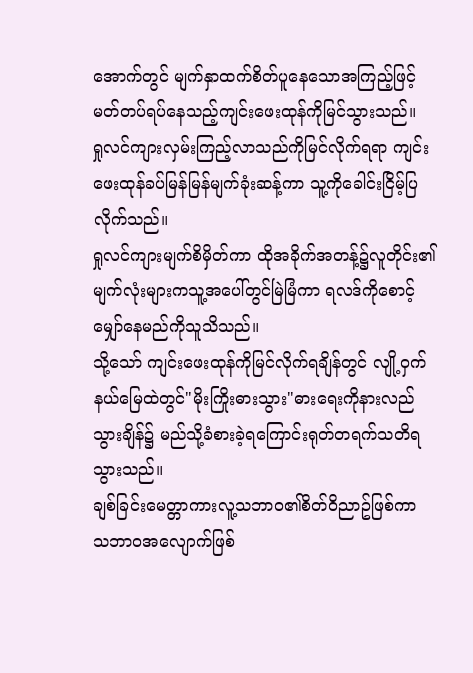အောက်တွင် မျက်နှာထက်စိတ်ပူနေသောအကြည့်ဖြင့် မတ်တပ်ရပ်နေသည့်ကျင်းဖေးထုန်ကိုမြင်သွားသည်။
ရှုလင်ကျားလှမ်းကြည့်လာသည်ကိုမြင်လိုက်ရရာ ကျင်းဖေးထုန်ခပ်မြန်မြန်မျက်ခုံးဆန့်ကာ သူ့ကိုခေါင်းငြိမ့်ပြလိုက်သည်။
ရှုလင်ကျားမျက်စိမှိတ်ကာ ထိုအခိုက်အတန့်၌လူတိုင်း၏မျက်လုံးများကသူ့အပေါ်တွင်မြဲမြံကာ ရလဒ်ကိုစောင့်မျှော်နေမည်ကိုသူသိသည်။
သို့သော် ကျင်းဖေးထုန်ကိုမြင်လိုက်ရချိန်တွင် လျို့ဝှက်နယ်မြေထဲတွင်"မိုးကြိုးဓားသွား"ဓားရေးကိုနားလည်သွားချိန်၌ မည်သို့ခံစားခဲ့ရကြောင်းရုတ်တရက်သတိရသွားသည်။
ချစ်ခြင်းမေတ္တာကားလူ့သဘာဝ၏စိတ်ဝိညာဥ်ဖြစ်ကာ သဘာဝအလျောက်ဖြစ်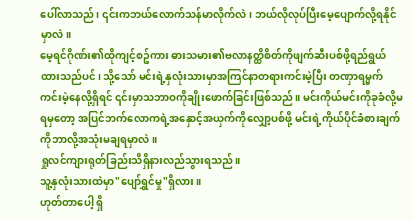ပေါ်လာသည်၊ ၎င်းကဘယ်လောက်သန်မာလိုက်လဲ၊ ဘယ်လိုလုပ်ပြီးမေ့ပျောက်လို့ရနိုင်မှာလဲ။
မေ့ရင်ဂိုဏ်း၏ထိုကျင့်စဥ်ကား ဓားသမား၏ဗလာနတ္ထိစိတ်ကိုဖျက်ဆီးပစ်ဖို့ရည်ရွယ်ထားသည်ပင်၊ သို့သော် မင်းရဲ့နှလုံးသားမှာအကြင်နာတရားကင်းမဲ့ပြီး တဏှာရမ္မက်ကင်းမဲ့နေလို့ရှိရင် ၎င်းမှာသဘာဝကိုချိုးဖောက်ခြင်းဖြစ်သည်။ မင်းကိုယ်မင်းကိုခုခံလို့မရမှတော့ အပြင်ဘက်လောကရဲ့အနှောင့်အယှက်ကိုလျှော့ပစ်ဖို့ မင်းရဲ့ကိုယ်ပိုင်ခံစားချက်ကိုဘာလို့အသုံးမချရမှာလဲ။
ရှုလင်ကျားရုတ်ခြည်းသိရှိနားလည်သွားရသည်။
သူ့နှလုံးသားထဲမှာ"ပျော်ရွှင်မှု"ရှိလား။
ဟုတ်တာပေါ့ ရှိ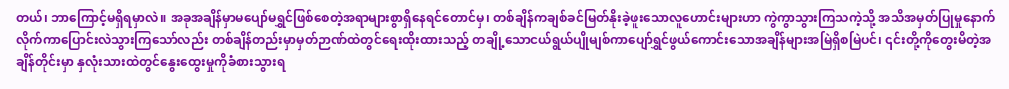တယ်၊ ဘာကြောင့်မရှိရမှာလဲ။ အခုအချိန်မှာမပျော်မရွှင်ဖြစ်စေတဲ့အရာများစွာရှိနေရင်တောင်မှ၊ တစ်ချိန်ကချစ်ခင်မြတ်နိုးခဲ့ဖူးသောလူဟောင်းများဟာ ကွဲကွာသွားကြသကဲ့သို့ အသိအမှတ်ပြုမှုနောက်လိုက်ကာပြောင်းလဲသွားကြသော်လည်း တစ်ချိန်တည်းမှာမှတ်ဉာဏ်ထဲတွင်ရေးထိုးထားသည့် တချို့သောငယ်ရွယ်ပျိုမျစ်ကာပျော်ရွှင်ဖွယ်ကောင်းသောအချိန်များအမြဲရှိစမြဲပင်၊ ၎င်းတို့ကိုတွေးမိတဲ့အချိန်တိုင်းမှာ နှလုံးသားထဲတွင်နွေးထွေးမှုကိုခံစားသွားရ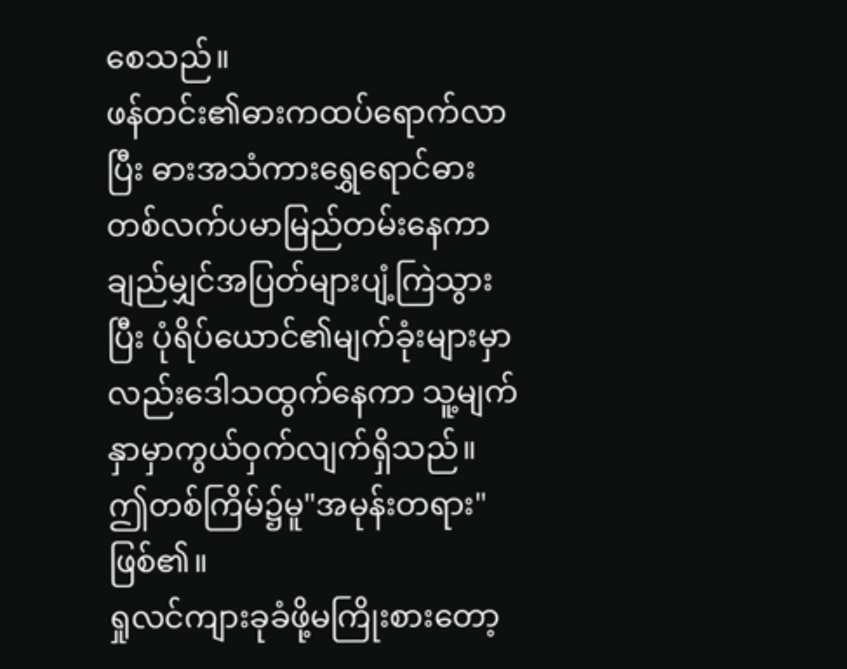စေသည်။
ဖန်တင်း၏ဓားကထပ်ရောက်လာပြီး ဓားအသံကားရွှေရောင်ဓားတစ်လက်ပမာမြည်တမ်းနေကာ ချည်မျှင်အပြတ်များပျံ့ကြဲသွားပြီး ပုံရိပ်ယောင်၏မျက်ခုံးများမှာလည်းဒေါသထွက်နေကာ သူ့မျက်နှာမှာကွယ်ဝှက်လျက်ရှိသည်။
ဤတစ်ကြိမ်၌မူ"အမုန်းတရား"ဖြစ်၏။
ရှုလင်ကျားခုခံဖို့မကြိုးစားတော့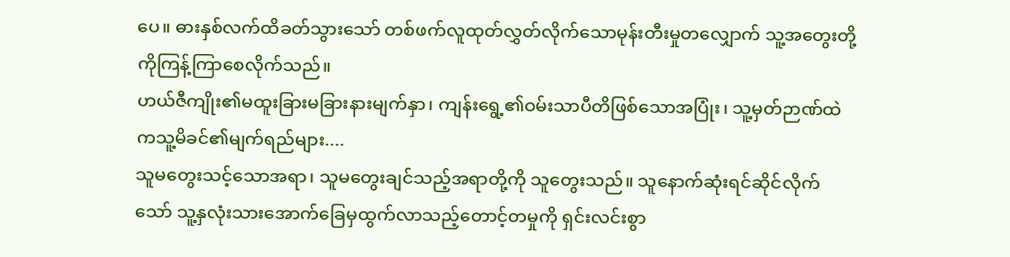ပေ။ ဓားနှစ်လက်ထိခတ်သွားသော် တစ်ဖက်လူထုတ်လွှတ်လိုက်သောမုန်းတီးမှုတလျှောက် သူ့အတွေးတို့ကိုကြန့်ကြာစေလိုက်သည်။
ဟယ်ဇီကျိုး၏မထူးခြားမခြားနားမျက်နှာ၊ ကျန်းရွေ့၏ဝမ်းသာပီတိဖြစ်သောအပြုံး၊ သူ့မှတ်ဉာဏ်ထဲကသူ့မိခင်၏မျက်ရည်များ....
သူမတွေးသင့်သောအရာ၊ သူမတွေးချင်သည့်အရာတို့ကို သူတွေးသည်။ သူနောက်ဆုံးရင်ဆိုင်လိုက်သော် သူ့နှလုံးသားအောက်ခြေမှထွက်လာသည့်တောင့်တမှုကို ရှင်းလင်းစွာ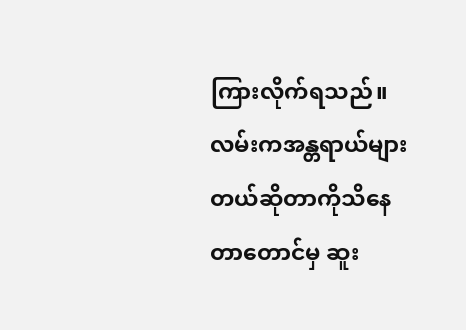ကြားလိုက်ရသည်။
လမ်းကအန္တရာယ်များတယ်ဆိုတာကိုသိနေတာတောင်မှ ဆူး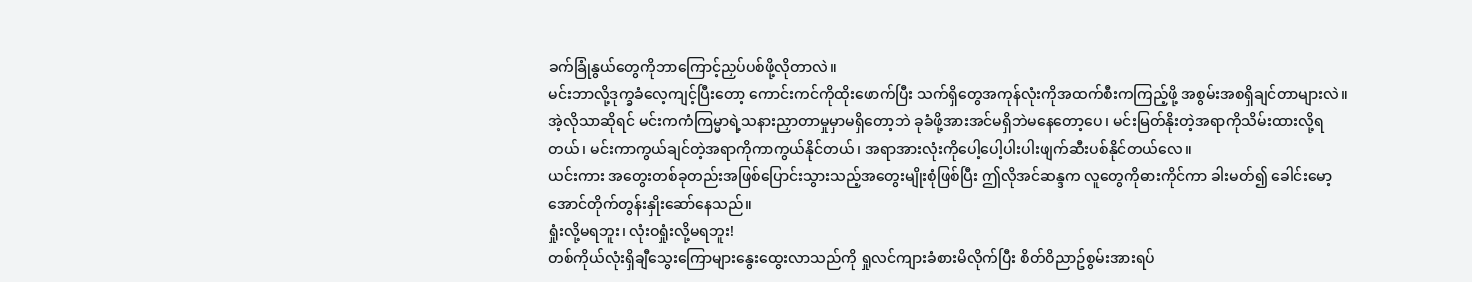ခက်ခြုံနွယ်တွေကိုဘာကြောင့်ညှပ်ပစ်ဖို့လိုတာလဲ။
မင်းဘာလို့ဒုက္ခခံလေ့ကျင့်ပြီးတော့ ကောင်းကင်ကိုထိုးဖောက်ပြီး သက်ရှိတွေအကုန်လုံးကိုအထက်စီးကကြည့်ဖို့ အစွမ်းအစရှိချင်တာများလဲ။
အဲ့လိုသာဆိုရင် မင်းကကံကြမ္မာရဲ့သနားညှာတာမှုမှာမရှိတော့ဘဲ ခုခံဖို့အားအင်မရှိဘဲမနေတော့ပေ၊ မင်းမြတ်နိုးတဲ့အရာကိုသိမ်းထားလို့ရတယ်၊ မင်းကာကွယ်ချင်တဲ့အရာကိုကာကွယ်နိုင်တယ်၊ အရာအားလုံးကိုပေါ့ပေါ့ပါးပါးဖျက်ဆီးပစ်နိုင်တယ်လေ။
ယင်းကား အတွေးတစ်ခုတည်းအဖြစ်ပြောင်းသွားသည့်အတွေးမျိုးစုံဖြစ်ပြီး ဤလိုအင်ဆန္ဒက လူတွေကိုဓားကိုင်ကာ ခါးမတ်၍ ခေါင်းမော့အောင်တိုက်တွန်းနှိုးဆော်နေသည်။
ရှုံးလို့မရဘူး၊ လုံးဝရှုံးလို့မရဘူး!
တစ်ကိုယ်လုံးရှိချီသွေးကြောများနွေးထွေးလာသည်ကို ရှုလင်ကျားခံစားမိလိုက်ပြီး စိတ်ဝိညာဥ်စွမ်းအားရပ်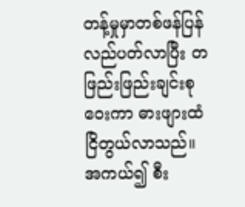တန့်မှုမှာတစ်ဖန်ပြန်လည်ပတ်လာပြီး တဖြည်းဖြည်းချင်းစုဝေးကာ ဓားဖျားထံငြိတွယ်လာသည်။
အကယ်၍ စီး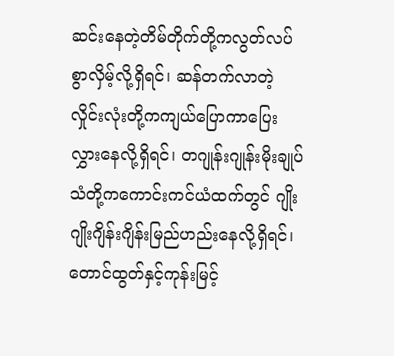ဆင်းနေတဲ့တိမ်တိုက်တို့ကလွတ်လပ်စွာလှိမ့်လို့ရှိရင်၊ ဆန်တက်လာတဲ့လှိုင်းလုံးတို့ကကျယ်ပြောကာပြေးလွှားနေလို့ရှိရင်၊ တဂျုန်းဂျုန်းမိုးချုပ်သံတို့ကကောင်းကင်ယံထက်တွင် ဂျိုးဂျိုးဂျိန်းဂျိန်းမြည်ဟည်းနေလို့ရှိရင်၊ တောင်ထွတ်နှင့်ကုန်းမြင့်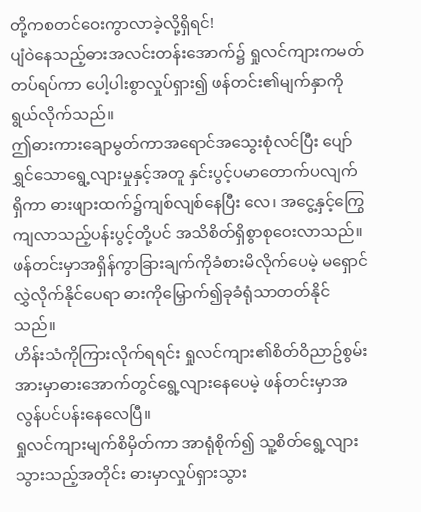တို့ကစတင်ဝေးကွာလာခဲ့လို့ရှိရင်!
ပျံဝဲနေသည့်ဓားအလင်းတန်းအောက်၌ ရှုလင်ကျားကမတ်တပ်ရပ်ကာ ပေါ့ပါးစွာလှုပ်ရှား၍ ဖန်တင်း၏မျက်နှာကိုရွယ်လိုက်သည်။
ဤဓားကားချောမွတ်ကာအရောင်အသွေးစုံလင်ပြီး ပျော်ရွှင်သောရွေ့လျားမှုနှင့်အတူ နှင်းပွင့်ပမာတောက်ပလျက်ရှိကာ ဓားဖျားထက်၌ကျစ်လျစ်နေပြီး လေ၊ အငွေ့နှင့်ကြွေကျလာသည့်ပန်းပွင့်တို့ပင် အသိစိတ်ရှိစွာစုဝေးလာသည်။
ဖန်တင်းမှာအရှိန်ကွာခြားချက်ကိုခံစားမိလိုက်ပေမဲ့ မရှောင်လွှဲလိုက်နိုင်ပေရာ ဓားကိုမြှောက်၍ခုခံရုံသာတတ်နိုင်သည်။
ဟိန်းသံကိုကြားလိုက်ရရင်း ရှုလင်ကျား၏စိတ်ဝိညာဥ်စွမ်းအားမှာဓားအောက်တွင်ရွေ့လျားနေပေမဲ့ ဖန်တင်းမှာအလွန်ပင်ပန်းနေလေပြီ။
ရှုလင်ကျားမျက်စိမှိတ်ကာ အာရုံစိုက်၍ သူ့စိတ်ရွေ့လျားသွားသည့်အတိုင်း ဓားမှာလှုပ်ရှားသွား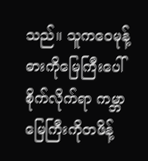သည်။ သူကဝေမုန့်ဓားကိုမြေကြီးပေါ်စိုက်လိုက်ရာ ကမ္ဘာမြေကြီးကိုတဖိန့်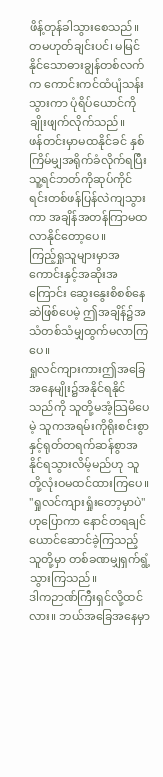ဖိန့်တုန်ခါသွားစေသည်။ တမဟုတ်ချင်းပင်၊ မမြင်နိုင်သောဓားချွန်တစ်လက်က ကောင်းကင်ထံပျံသန်းသွားကာ ပုံရိပ်ယောင်ကိုချိုးဖျက်လိုက်သည်။
ဖန်တင်းမှာမထနိုင်ခင် နှစ်ကြိမ်မျှအရိုက်ခံလိုက်ရပြီး သူ့ရင်ဘတ်ကိုဆုပ်ကိုင်ရင်းတစ်ဖန်ပြန်လဲကျသွားကာ အချိန်အတန်ကြာမထလာနိုင်တော့ပေ။
ကြည့်ရှုသူများမှာအကောင်းနှင့်အဆိုးအကြောင်း ဆွေးနွေးစိစစ်နေဆဲဖြစ်ပေမဲ့ ဤအချိန်၌အသံတစ်သံမျှထွက်မလာကြပေ။
ရှုလင်ကျားကားဤအခြေအနေမျိုး၌အနိုင်ရနိုင်သည်ကို သူတို့မအံ့သြမိပေမဲ့ သူကအရမ်းကိုရိုးစင်းစွာနှင့်ရုတ်တရက်ဆန်စွာအနိုင်ရသွားလိမ့်မည်ဟု သူတို့လုံးဝမထင်ထားကြပေ။
"ရှုလင်ကျားရှုံးတော့မှာပဲ"ဟုပြောကာ နောင်တရချင်ယောင်ဆောင်ခဲ့ကြသည့်သူတို့မှာ တစ်ခဏမျှရှက်ရွံ့သွားကြသည်။
ဒါကဉာဏ်ကြီးရှင်လို့ထင်လား။ ဘယ်အခြေအနေမှာ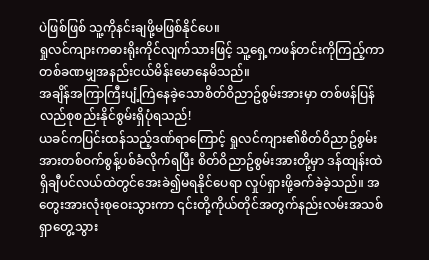ပဲဖြစ်ဖြစ် သူ့ကိုနင်းချဖို့မဖြစ်နိုင်ပေ။
ရှုလင်ကျားကဓားရိုးကိုင်လျက်သားဖြင့် သူ့ရှေ့ကဖန်တင်းကိုကြည့်ကာ တစ်ခဏမျှအနည်းငယ်မိန်းမောနေမိသည်။
အချိန်အကြာကြီးပျံ့ကြဲနေခဲ့သောစိတ်ဝိညာဥ်စွမ်းအားမှာ တစ်ဖန်ပြန်လည်စုစည်းနိုင်စွမ်းရှိပုံရသည်!
ယခင်ကပြင်းထန်သည့်ဒဏ်ရာကြောင့် ရှုလင်ကျား၏စိတ်ဝိညာဥ်စွမ်းအားတစ်ဝက်စွန့်ပစ်ခံလိုက်ရပြီး စိတ်ဝိညာဥ်စွမ်းအားတို့မှာ ဒန်ထျန်းထဲရှိချီပင်လယ်ထဲတွင်အေးခဲ၍မရနိုင်ပေရာ လှုပ်ရှားဖို့ခက်ခဲခဲ့သည်။ အတွေးအားလုံးစုဝေးသွားကာ ၎င်းတို့ကိုယ်တိုင်အတွက်နည်းလမ်းအသစ်ရှာတွေ့သွား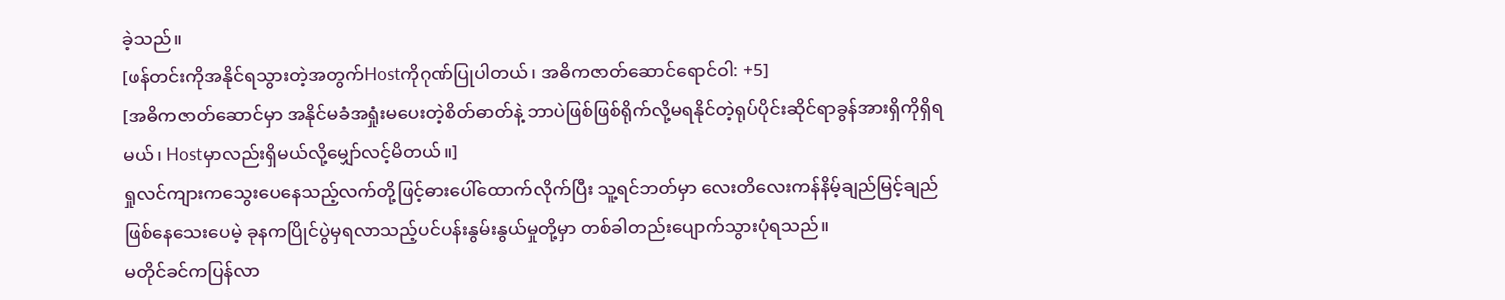ခဲ့သည်။
[ဖန်တင်းကိုအနိုင်ရသွားတဲ့အတွက်Hostကိုဂုဏ်ပြုပါတယ်၊ အဓိကဇာတ်ဆောင်ရောင်ဝါ: +5]
[အဓိကဇာတ်ဆောင်မှာ အနိုင်မခံအရှုံးမပေးတဲ့စိတ်ဓာတ်နဲ့ ဘာပဲဖြစ်ဖြစ်ရိုက်လို့မရနိုင်တဲ့ရုပ်ပိုင်းဆိုင်ရာခွန်အားရှိကိုရှိရမယ်၊ Hostမှာလည်းရှိမယ်လို့မျှော်လင့်မိတယ်။]
ရှုလင်ကျားကသွေးပေနေသည့်လက်တို့ဖြင့်ဓားပေါ်ထောက်လိုက်ပြီး သူ့ရင်ဘတ်မှာ လေးတိလေးကန်နိမ့်ချည်မြင့်ချည်ဖြစ်နေသေးပေမဲ့ ခုနကပြိုင်ပွဲမှရလာသည့်ပင်ပန်းနွမ်းနွယ်မှုတို့မှာ တစ်ခါတည်းပျောက်သွားပုံရသည်။
မတိုင်ခင်ကပြန်လာ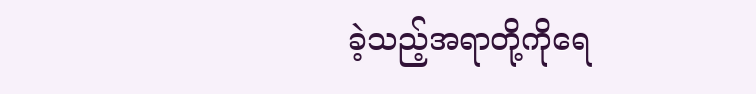ခဲ့သည့်အရာတို့ကိုရေ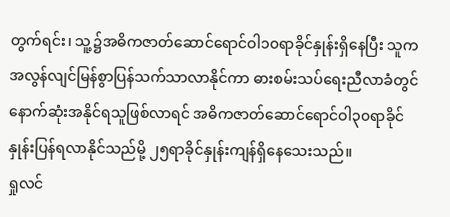တွက်ရင်း၊ သူ့၌အဓိကဇာတ်ဆောင်ရောင်ဝါ၁၀ရာခိုင်နှုန်းရှိနေပြီး သူကအလွန်လျင်မြန်စွာပြန်သက်သာလာနိုင်ကာ ဓားစမ်းသပ်ရေးညီလာခံတွင်နောက်ဆုံးအနိုင်ရသူဖြစ်လာရင် အဓိကဇာတ်ဆောင်ရောင်ဝါ၃၀ရာခိုင်နှုန်းပြန်ရလာနိုင်သည်မို့ ၂၅ရာခိုင်နှုန်းကျန်ရှိနေသေးသည်။
ရှုလင်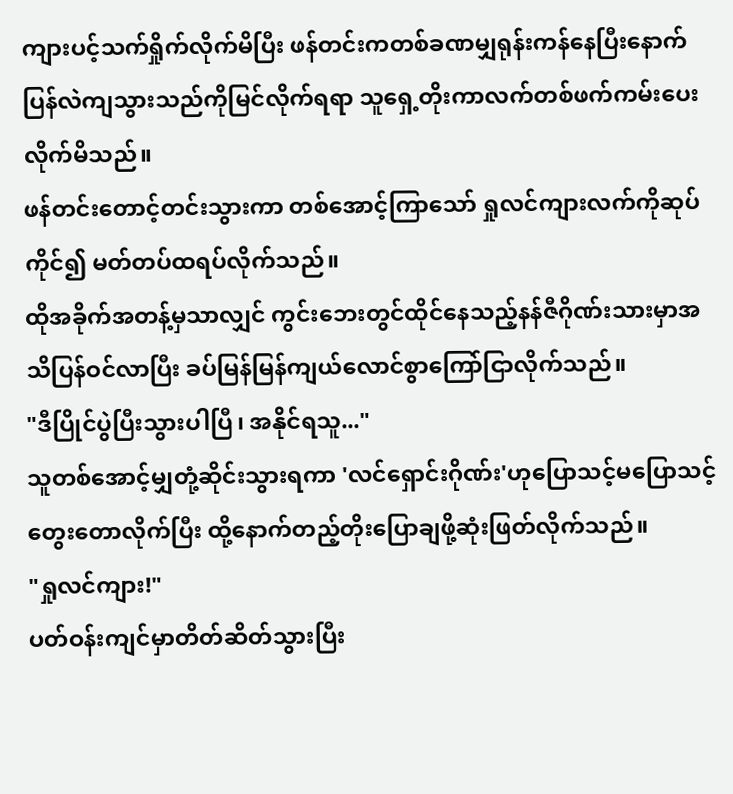ကျားပင့်သက်ရှိုက်လိုက်မိပြီး ဖန်တင်းကတစ်ခဏမျှရုန်းကန်နေပြီးနောက် ပြန်လဲကျသွားသည်ကိုမြင်လိုက်ရရာ သူရှေ့တိုးကာလက်တစ်ဖက်ကမ်းပေးလိုက်မိသည်။
ဖန်တင်းတောင့်တင်းသွားကာ တစ်အောင့်ကြာသော် ရှုလင်ကျားလက်ကိုဆုပ်ကိုင်၍ မတ်တပ်ထရပ်လိုက်သည်။
ထိုအခိုက်အတန့်မှသာလျှင် ကွင်းဘေးတွင်ထိုင်နေသည့်နန်ဇီဂိုဏ်းသားမှာအသိပြန်ဝင်လာပြီး ခပ်မြန်မြန်ကျယ်လောင်စွာကြော်ငြာလိုက်သည်။
"ဒီပြိုင်ပွဲပြီးသွားပါပြီ၊ အနိုင်ရသူ..."
သူတစ်အောင့်မျှတုံ့ဆိုင်းသွားရကာ 'လင်ရှောင်းဂိုဏ်း'ဟုပြောသင့်မပြောသင့်တွေးတောလိုက်ပြီး ထို့နောက်တည့်တိုးပြောချဖို့ဆုံးဖြတ်လိုက်သည်။
"ရှုလင်ကျား!"
ပတ်ဝန်းကျင်မှာတိတ်ဆိတ်သွားပြီး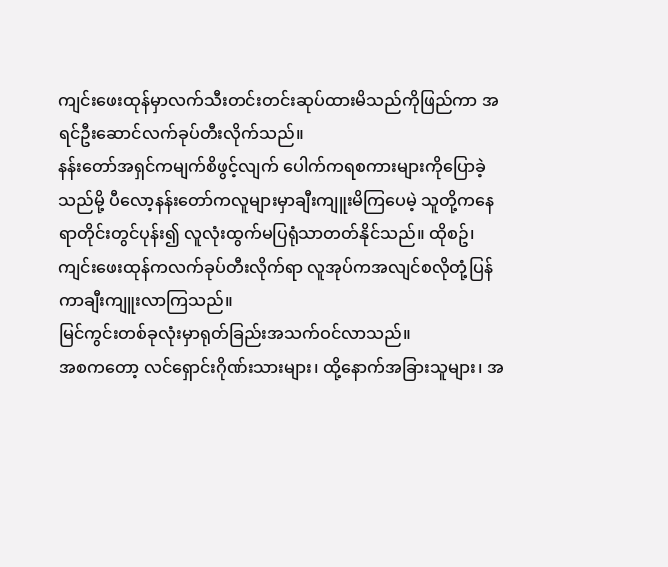ကျင်းဖေးထုန်မှာလက်သီးတင်းတင်းဆုပ်ထားမိသည်ကိုဖြည်ကာ အရင်ဦးဆောင်လက်ခုပ်တီးလိုက်သည်။
နန်းတော်အရှင်ကမျက်စိဖွင့်လျက် ပေါက်ကရစကားများကိုပြောခဲ့သည်မို့ ပီလော့နန်းတော်ကလူများမှာချီးကျူးမိကြပေမဲ့ သူတို့ကနေရာတိုင်းတွင်ပုန်း၍ လူလုံးထွက်မပြရုံသာတတ်နိုင်သည်။ ထိုစဥ်၊ ကျင်းဖေးထုန်ကလက်ခုပ်တီးလိုက်ရာ လူအုပ်ကအလျင်စလိုတုံ့ပြန်ကာချီးကျူးလာကြသည်။
မြင်ကွင်းတစ်ခုလုံးမှာရုတ်ခြည်းအသက်ဝင်လာသည်။
အစကတော့ လင်ရှောင်းဂိုဏ်းသားများ၊ ထို့နောက်အခြားသူများ၊ အ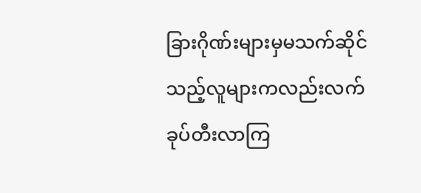ခြားဂိုဏ်းများမှမသက်ဆိုင်သည့်လူများကလည်းလက်ခုပ်တီးလာကြ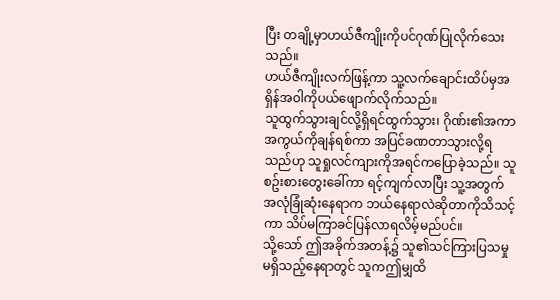ပြီး တချို့မှာဟယ်ဇီကျိုးကိုပင်ဂုဏ်ပြုလိုက်သေးသည်။
ဟယ်ဇီကျိုးလက်ဖြန့်ကာ သူ့လက်ချောင်းထိပ်မှအရှိန်အဝါကိုပယ်ဖျောက်လိုက်သည်။
သူထွက်သွားချင်လို့ရှိရင်ထွက်သွား၊ ဂိုဏ်း၏အကာအကွယ်ကိုချန်ရစ်ကာ အပြင်ခဏတာသွားလို့ရသည်ဟု သူရှုလင်ကျားကိုအရင်ကပြောခဲ့သည်။ သူစဥ်းစားတွေးခေါ်ကာ ရင့်ကျက်လာပြီး သူ့အတွက်အလုံခြုံဆုံးနေရာက ဘယ်နေရာလဲဆိုတာကိုသိသင့်ကာ သိပ်မကြာခင်ပြန်လာရလိမ့်မည်ပင်။
သို့သော် ဤအခိုက်အတန့်၌ သူ၏သင်ကြားပြသမှုမရှိသည့်နေရာတွင် သူကဤမျှထိ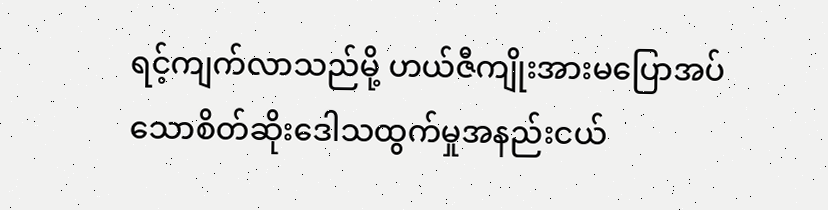ရင့်ကျက်လာသည်မို့ ဟယ်ဇီကျိုးအားမပြောအပ်သောစိတ်ဆိုးဒေါသထွက်မှုအနည်းငယ်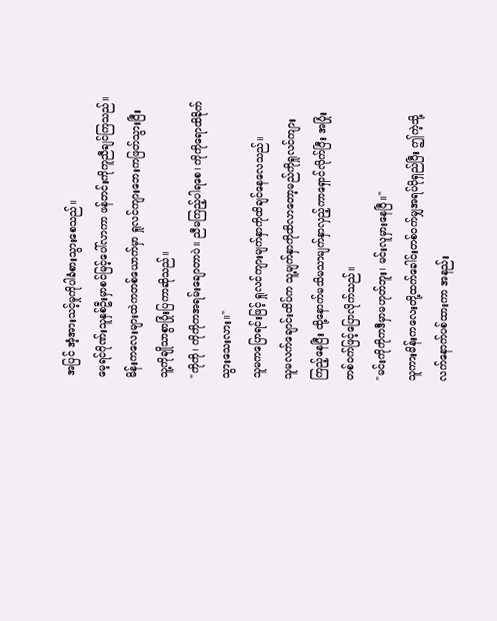အပြင် အံ့အားသင့်မှုကိုပါခံစားသွားစေသည်။
မေ့ရင်ဂိုဏ်းသူနှစ်ဦးမှာစင်မြင့်ပေါ်လာကာ ဖန်တင်းကိုကူညီချင်ကြသည်။ မိန်းကလေးများထဲကတစ်ယောက်မှာ ရှုလင်ကျားဘေးကဖြတ်သွားပြီး သူ့ကိုချိုသာစွာပြုံးပြကာဆိုသည်။
"ကိုကို၊ ကိုကိုကအရမ်းချောတာပဲ။ ညီမကြည့်ပါရစေ၊ ကိုကိုရောထိခိုက်သွားသေးလား။"
သူမကပြောရင်းဖြင့် ရှုလင်ကျားမျက်နှာကိုထိချင်နေလေသည်။
သူမလက်ချောင်းထိပ်က သူ့မျက်နှာကိုထိလာတော့မည်ကိုရှုလင်ကျားကြည့်နေပြီး ထို့နောက်မသိမသာမျက်နှာလှည့်ကာရှောင်လိုက်ပြီး အပြုံးတစ်ဝက်ဖြင့်ပြောလိုက်သည်။
"မင်းကိုကိုကဒီမှာမဟုတ်ဘူး၊ မင်းလူမှားနေပြီ။"
သူကားမိန်းကလေးတို့ထက်ခေါင်းတစ်ဝက်မျှအရပ်ပိုရှည်ပြီး ဤကဲ့သို့လက်နောက်ပစ်ထားကာ အနည်း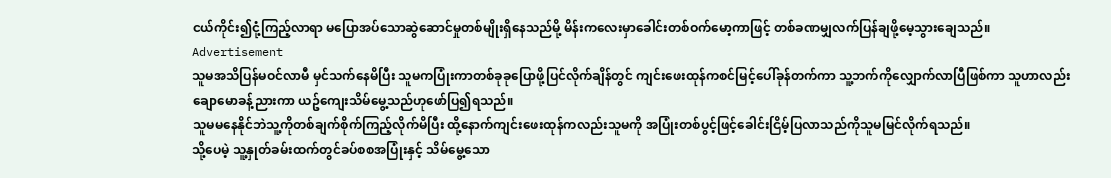ငယ်ကိုင်း၍ငုံ့ကြည့်လာရာ မပြောအပ်သောဆွဲဆောင်မှုတစ်မျိုးရှိနေသည်မို့ မိန်းကလေးမှာခေါင်းတစ်ဝက်မော့ကာဖြင့် တစ်ခဏမျှလက်ပြန်ချဖို့မေ့သွားချေသည်။
Advertisement
သူမအသိပြန်မဝင်လာမီ မှင်သက်နေမိပြီး သူမကပြုံးကာတစ်ခုခုပြောဖို့ပြင်လိုက်ချိန်တွင် ကျင်းဖေးထုန်ကစင်မြင့်ပေါ်ခုန်တက်ကာ သူ့ဘက်ကိုလျှောက်လာပြီဖြစ်ကာ သူဟာလည်းချောမောခန့်ညားကာ ယဥ်ကျေးသိမ်မွေ့သည်ဟုဖော်ပြ၍ရသည်။
သူမမနေနိုင်ဘဲသူ့ကိုတစ်ချက်စိုက်ကြည့်လိုက်မိပြီး ထို့နောက်ကျင်းဖေးထုန်ကလည်းသူမကို အပြုံးတစ်ပွင့်ဖြင့်ခေါင်းငြိမ့်ပြလာသည်ကိုသူမမြင်လိုက်ရသည်။
သို့ပေမဲ့ သူ့နှုတ်ခမ်းထက်တွင်ခပ်စစအပြုံးနှင့် သိမ်မွေ့သော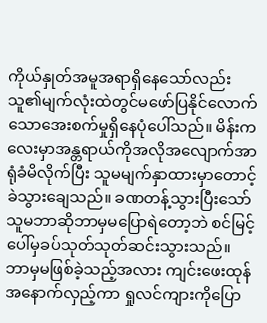ကိုယ်နှုတ်အမူအရာရှိနေသော်လည်း သူ၏မျက်လုံးထဲတွင်မဖော်ပြနိုင်လောက်သောအေးစက်မှုရှိနေပုံပေါ်သည်။ မိန်းကလေးမှာအန္တရာယ်ကိုအလိုအလျောက်အာရုံခံမိလိုက်ပြီး သူမမျက်နှာထားမှာတောင့်ခဲသွားချေသည်။ ခဏတန့်သွားပြီးသော် သူမဘာဆိုဘာမှမပြောရဲတော့ဘဲ စင်မြင့်ပေါ်မှခပ်သုတ်သုတ်ဆင်းသွားသည်။
ဘာမှမဖြစ်ခဲ့သည့်အလား ကျင်းဖေးထုန်အနောက်လှည့်ကာ ရှုလင်ကျားကိုပြော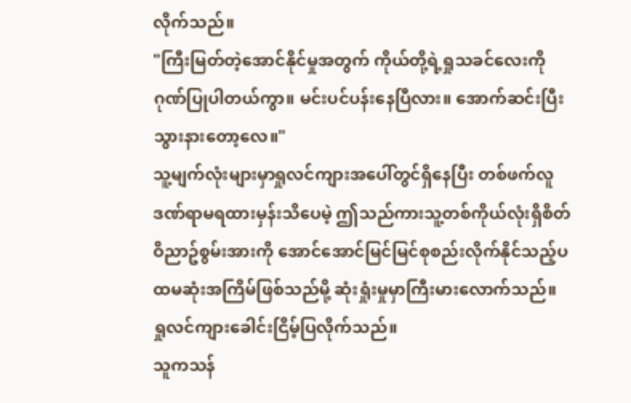လိုက်သည်။
"ကြီးမြတ်တဲ့အောင်နိုင်မှုအတွက် ကိုယ်တို့ရဲ့ရှုသခင်လေးကိုဂုဏ်ပြုပါတယ်ကွာ။ မင်းပင်ပန်းနေပြီလား။ အောက်ဆင်းပြီးသွားနားတော့လေ။"
သူ့မျက်လုံးများမှာရှုလင်ကျားအပေါ်တွင်ရှိနေပြီး တစ်ဖက်လူဒဏ်ရာမရထားမှန်းသိပေမဲ့ ဤသည်ကားသူ့တစ်ကိုယ်လုံးရှိစိတ်ဝိညာဥ်စွမ်းအားကို အောင်အောင်မြင်မြင်စုစည်းလိုက်နိုင်သည့်ပထမဆုံးအကြိမ်ဖြစ်သည်မို့ ဆုံးရှုံးမှုမှာကြီးမားလောက်သည်။
ရှုလင်ကျားခေါင်းငြိမ့်ပြလိုက်သည်။
သူကသန်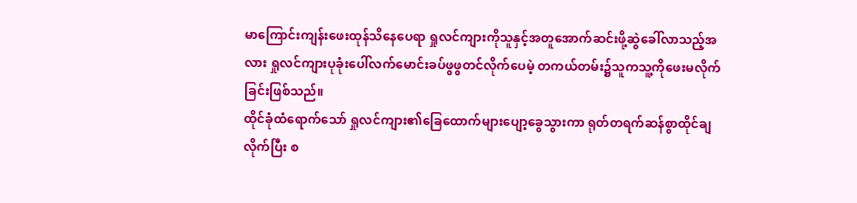မာကြောင်းကျန်းဖေးထုန်သိနေပေရာ ရှုလင်ကျားကိုသူနှင့်အတူအောက်ဆင်းဖို့ဆွဲခေါ်လာသည့်အလား ရှုလင်ကျားပုခုံးပေါ်လက်မောင်းခပ်ဖွဖွတင်လိုက်ပေမဲ့ တကယ်တမ်း၌သူကသူ့ကိုဖေးမလိုက်ခြင်းဖြစ်သည်။
ထိုင်ခုံထံရောက်သော် ရှုလင်ကျား၏ခြေထောက်များပျော့ခွေသွားကာ ရုတ်တရက်ဆန်စွာထိုင်ချလိုက်ပြီး စ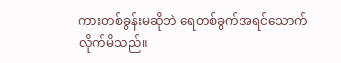ကားတစ်ခွန်းမဆိုဘဲ ရေတစ်ခွက်အရင်သောက်လိုက်မိသည်။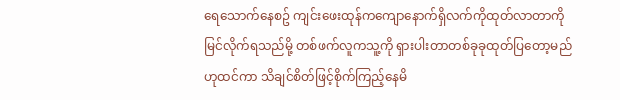ရေသောက်နေစဥ် ကျင်းဖေးထုန်ကကျောနောက်ရှိလက်ကိုထုတ်လာတာကိုမြင်လိုက်ရသည်မို့ တစ်ဖက်လူကသူ့ကို ရှားပါးတာတစ်ခုခုထုတ်ပြတော့မည်ဟုထင်ကာ သိချင်စိတ်ဖြင့်စိုက်ကြည့်နေမိ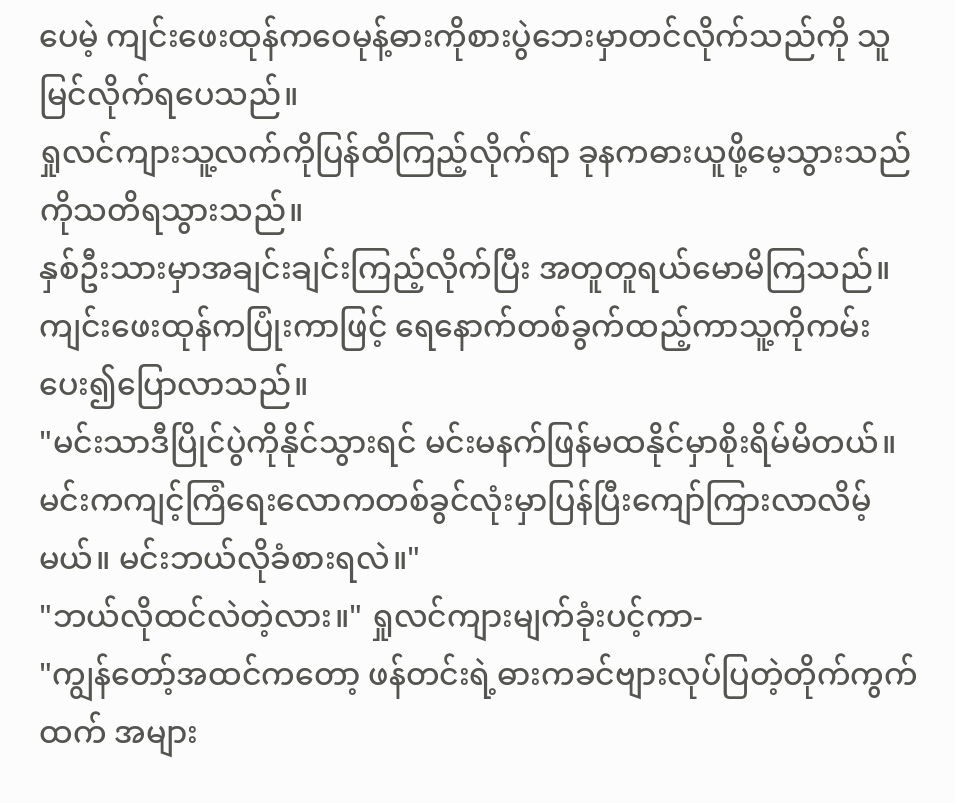ပေမဲ့ ကျင်းဖေးထုန်ကဝေမုန့်ဓားကိုစားပွဲဘေးမှာတင်လိုက်သည်ကို သူမြင်လိုက်ရပေသည်။
ရှုလင်ကျားသူ့လက်ကိုပြန်ထိကြည့်လိုက်ရာ ခုနကဓားယူဖို့မေ့သွားသည်ကိုသတိရသွားသည်။
နှစ်ဦးသားမှာအချင်းချင်းကြည့်လိုက်ပြီး အတူတူရယ်မောမိကြသည်။
ကျင်းဖေးထုန်ကပြုံးကာဖြင့် ရေနောက်တစ်ခွက်ထည့်ကာသူ့ကိုကမ်းပေး၍ပြောလာသည်။
"မင်းသာဒီပြိုင်ပွဲကိုနိုင်သွားရင် မင်းမနက်ဖြန်မထနိုင်မှာစိုးရိမ်မိတယ်။ မင်းကကျင့်ကြံရေးလောကတစ်ခွင်လုံးမှာပြန်ပြီးကျော်ကြားလာလိမ့်မယ်။ မင်းဘယ်လိုခံစားရလဲ။"
"ဘယ်လိုထင်လဲတဲ့လား။" ရှုလင်ကျားမျက်ခုံးပင့်ကာ-
"ကျွန်တော့်အထင်ကတော့ ဖန်တင်းရဲ့ဓားကခင်ဗျားလုပ်ပြတဲ့တိုက်ကွက်ထက် အများ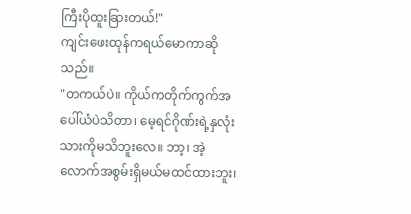ကြီးပိုထူးခြားတယ်!"
ကျင်းဖေးထုန်ကရယ်မောကာဆိုသည်။
"တကယ်ပဲ။ ကိုယ်ကတိုက်ကွက်အပေါ်ယံပဲသိတာ၊ မေ့ရင်ဂိုဏ်းရဲ့နှလုံးသားကိုမသိဘူးလေ။ ဘာ့၊ အဲ့လောက်အစွမ်းရှိမယ်မထင်ထားဘူး၊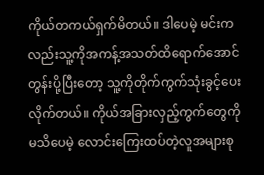ကိုယ်တကယ်ရှက်မိတယ်။ ဒါပေမဲ့ မင်းကလည်းသူ့ကိုအကန့်အသတ်ထိရောက်အောင်တွန်းပို့ပြီးတော့ သူ့ကိုတိုက်ကွက်သုံးခွင့်ပေးလိုက်တယ်။ ကိုယ်အခြားလှည့်ကွက်တွေကိုမသိပေမဲ့ လောင်းကြေးထပ်တဲ့လူအများစု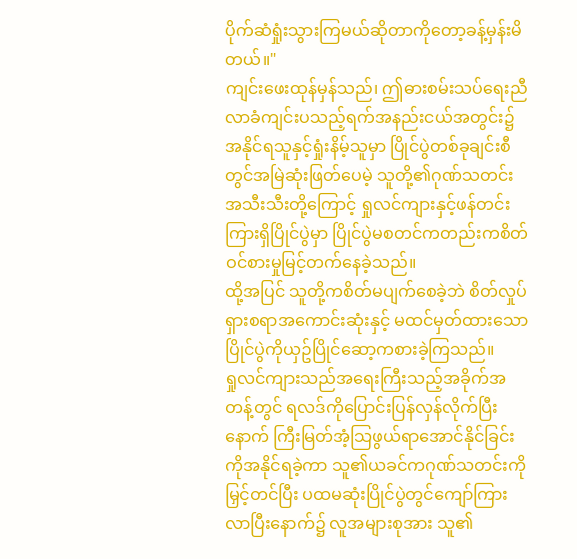ပိုက်ဆံရှုံးသွားကြမယ်ဆိုတာကိုတော့ခန့်မှန်းမိတယ်။"
ကျင်းဖေးထုန်မှန်သည်၊ ဤဓားစမ်းသပ်ရေးညီလာခံကျင်းပသည့်ရက်အနည်းငယ်အတွင်း၌ အနိုင်ရသူနှင့်ရှုံးနိမ့်သူမှာ ပြိုင်ပွဲတစ်ခုချင်းစီတွင်အမြဲဆုံးဖြတ်ပေမဲ့ သူတို့၏ဂုဏ်သတင်းအသီးသီးတို့ကြောင့် ရှုလင်ကျားနှင့်ဖန်တင်းကြားရှိပြိုင်ပွဲမှာ ပြိုင်ပွဲမစတင်ကတည်းကစိတ်ဝင်စားမှုမြင့်တက်နေခဲ့သည်။
ထို့အပြင် သူတို့ကစိတ်မပျက်စေခဲ့ဘဲ စိတ်လှုပ်ရှားစရာအကောင်းဆုံးနှင့် မထင်မှတ်ထားသောပြိုင်ပွဲကိုယှဥ်ပြိုင်ဆော့ကစားခဲ့ကြသည်။
ရှုလင်ကျားသည်အရေးကြီးသည့်အခိုက်အတန့်တွင် ရလဒ်ကိုပြောင်းပြန်လှန်လိုက်ပြီးနောက် ကြီးမြတ်အံ့သြဖွယ်ရာအောင်နိုင်ခြင်းကိုအနိုင်ရခဲ့ကာ သူ၏ယခင်ကဂုဏ်သတင်းကိုမြှင့်တင်ပြီး ပထမဆုံးပြိုင်ပွဲတွင်ကျော်ကြားလာပြီးနောက်၌ လူအများစုအား သူ၏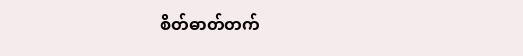စိတ်ဓာတ်တက်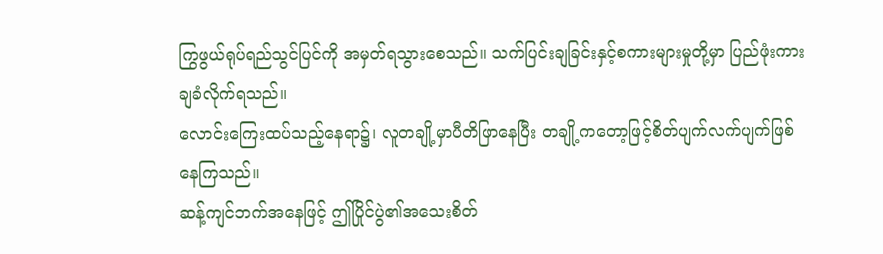ကြွဖွယ်ရုပ်ရည်သွင်ပြင်ကို အမှတ်ရသွားစေသည်။ သက်ပြင်းချခြင်းနှင့်စကားများမှုတို့မှာ ပြည်ဖုံးကားချခံလိုက်ရသည်။
လောင်းကြေးထပ်သည့်နေရာ၌၊ လူတချို့မှာပီတိဖြာနေပြီး တချို့ကတော့ဖြင့်စိတ်ပျက်လက်ပျက်ဖြစ်နေကြသည်။
ဆန့်ကျင်ဘက်အနေဖြင့် ဤပြိုင်ပွဲ၏အသေးစိတ်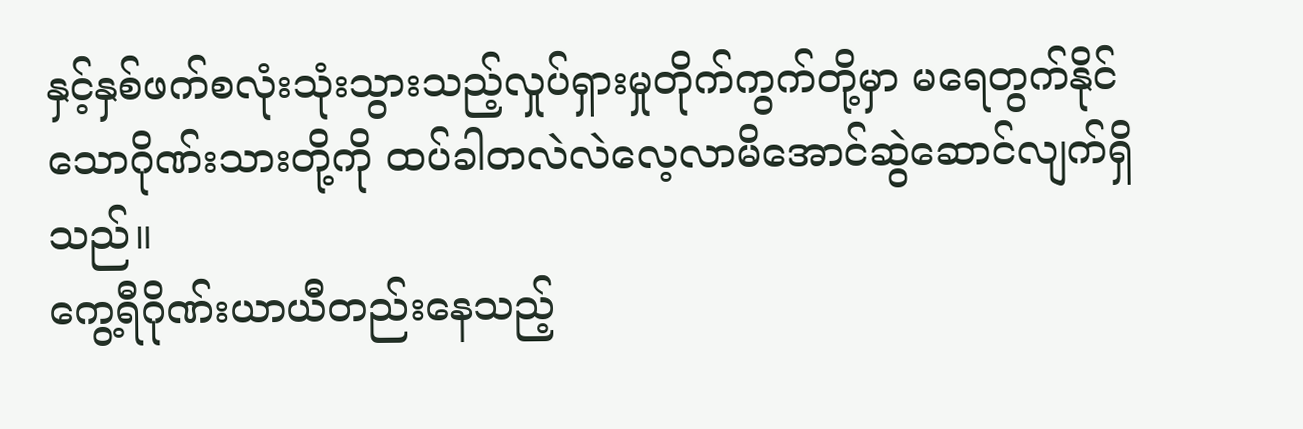နှင့်နှစ်ဖက်စလုံးသုံးသွားသည့်လှုပ်ရှားမှုတိုက်ကွက်တို့မှာ မရေတွက်နိုင်သောဂိုဏ်းသားတို့ကို ထပ်ခါတလဲလဲလေ့လာမိအောင်ဆွဲဆောင်လျက်ရှိသည်။
ကွေ့ရီဂိုဏ်းယာယီတည်းနေသည့်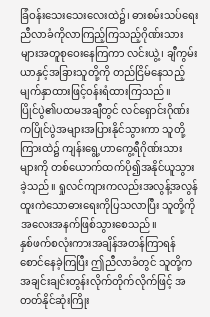ခြံဝန်းသေးသေးလေးထဲ၌၊ ဓားစမ်းသပ်ရေးညီလာခံကိုလာကြည့်ကြသည့်ဂိုဏ်းသားများအတူစုဝေးနေကြကာ လင်းယွဲ့၊ ချီကွမ်းယာနှင့်အခြားသူတို့ကို တည်ငြိမ်နေသည့်မျက်နှာထားဖြင့်ဝန်းရံထားကြသည်။
ပြိုင်ပွဲ၏ပထမအချီတွင် လင်ရှောင်းဂိုဏ်းကပြိုင်ပွဲအများအပြားနိုင်သွားကာ သူတို့ကြားထဲ၌ ကျန်းရွေ့ဟာကွေ့ရီဂိုဏ်းသားများကို တစ်ယောက်ထက်ပို၍အနိုင်ယူသွားခဲ့သည်။ ရှုလင်ကျားကလည်းအလွန့်အလွန်ထူးကဲသောဓားရေးကိုပြသလာပြီး သူတို့ကိုအလေးအနက်ဖြစ်သွားစေသည်။
နှစ်ဖက်စလုံးကားအချိန်အတန်ကြာရန်စောင်နေခဲ့ကြပြီး ဤညီလာခံတွင် သူတို့ကအချင်းချင်းတွန်းလိုက်တိုက်လိုက်ဖြင့် အတတ်နိုင်ဆုံးကြိုး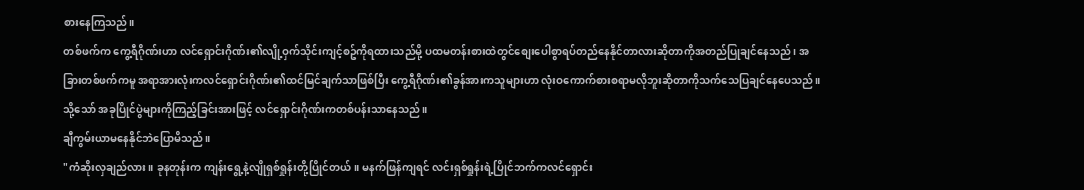စားနေကြသည်။
တစ်ဖက်က ကွေ့ရီဂိုဏ်းဟာ လင်ရှောင်းဂိုဏ်း၏လျို့ဝှက်သိုင်းကျင့်စဥ်ကိုရထားသည်မို့ ပထမတန်းစားထဲတွင်စျေးပေါစွာရပ်တည်နေနိုင်တာလားဆိုတာကိုအတည်ပြုချင်နေသည်၊ အခြားတစ်ဖက်ကမူ အရာအားလုံးကလင်ရှောင်းဂိုဏ်း၏ထင်မြင်ချက်သာဖြစ်ပြီး ကွေ့ရီဂိုဏ်း၏ခွန်အားကသူများဟာ လုံးဝကောက်စားစရာမလိုဘူးဆိုတာကိုသက်သေပြချင်နေပေသည်။
သို့သော် အခုပြိုင်ပွဲများကိုကြည့်ခြင်းအားဖြင့် လင်ရှောင်းဂိုဏ်းကတစ်ပန်းသာနေသည်။
ချီကွမ်းယာမနေနိုင်ဘဲပြောမိသည်။
"ကံဆိုးလှချည်လား။ ခုနတုန်းက ကျန်းရွေ့နဲ့လျိုရှစ်ရှုန်းတို့ပြိုင်တယ်။ မနက်ဖြန်ကျရင် လင်းရှစ်ရှုန်းရဲ့ပြိုင်ဘက်ကလင်ရှောင်း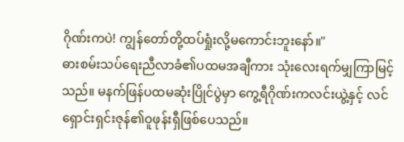ဂိုဏ်းကပဲ! ကျွန်တော်တို့ထပ်ရှုံးလို့မကောင်းဘူးနော်။"
ဓားစမ်းသပ်ရေးညီလာခံ၏ပထမအချီကား သုံးလေးရက်မျှကြာမြင့်သည်။ မနက်ဖြန်ပထမဆုံးပြိုင်ပွဲမှာ ကွေ့ရီဂိုဏ်းကလင်းယွဲ့နှင့် လင်ရှောင်းရှင်းဇုန်၏ဝူဖုန်းရှီဖြစ်ပေသည်။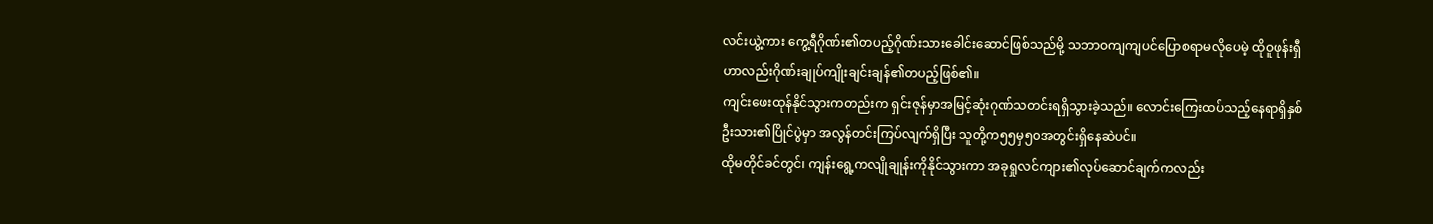လင်းယွဲ့ကား ကွေ့ရီဂိုဏ်း၏တပည့်ဂိုဏ်းသားခေါင်းဆောင်ဖြစ်သည်မို့ သဘာဝကျကျပင်ပြောစရာမလိုပေမဲ့ ထိုဝူဖုန်းရှီဟာလည်းဂိုဏ်းချုပ်ကျိုးချင်းချန်၏တပည့်ဖြစ်၏။
ကျင်းဖေးထုန်နိုင်သွားကတည်းက ရှင်းဇုန်မှာအမြင့်ဆုံးဂုဏ်သတင်းရရှိသွားခဲ့သည်။ လောင်းကြေးထပ်သည့်နေရာရှိနှစ်ဦးသား၏ပြိုင်ပွဲမှာ အလွန်တင်းကြပ်လျက်ရှိပြီး သူတို့က၅၅မှ၅၀အတွင်းရှိနေဆဲပင်။
ထိုမတိုင်ခင်တွင်၊ ကျန်းရွေ့ကလျိုချုန်းကိုနိုင်သွားကာ အခုရှုလင်ကျား၏လုပ်ဆောင်ချက်ကလည်း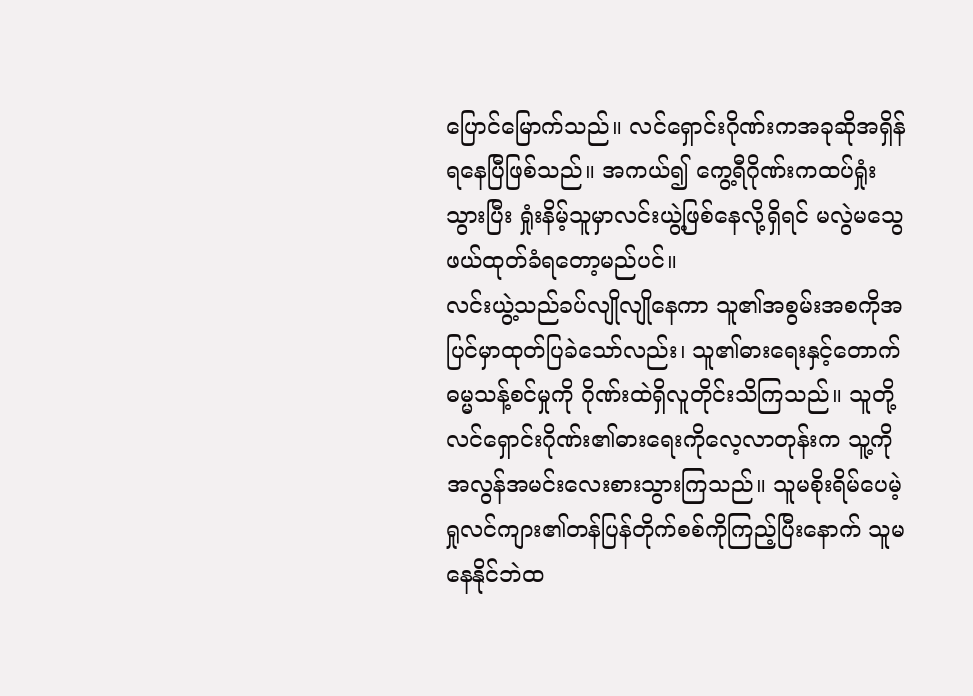ပြောင်မြောက်သည်။ လင်ရှောင်းဂိုဏ်းကအခုဆိုအရှိန်ရနေပြီဖြစ်သည်။ အကယ်၍ ကွေ့ရီဂိုဏ်းကထပ်ရှုံးသွားပြီး ရှုံးနိမ့်သူမှာလင်းယွဲ့ဖြစ်နေလို့ရှိရင် မလွဲမသွေဖယ်ထုတ်ခံရတော့မည်ပင်။
လင်းယွဲ့သည်ခပ်လျိုလျိုနေကာ သူ၏အစွမ်းအစကိုအပြင်မှာထုတ်ပြခဲသော်လည်း၊ သူ၏ဓားရေးနှင့်တောက်ဓမ္မသန့်စင်မှုကို ဂိုဏ်းထဲရှိလူတိုင်းသိကြသည်။ သူတို့လင်ရှောင်းဂိုဏ်း၏ဓားရေးကိုလေ့လာတုန်းက သူ့ကိုအလွန်အမင်းလေးစားသွားကြသည်။ သူမစိုးရိမ်ပေမဲ့ ရှုလင်ကျား၏တန်ပြန်တိုက်စစ်ကိုကြည့်ပြီးနောက် သူမနေနိုင်ဘဲထ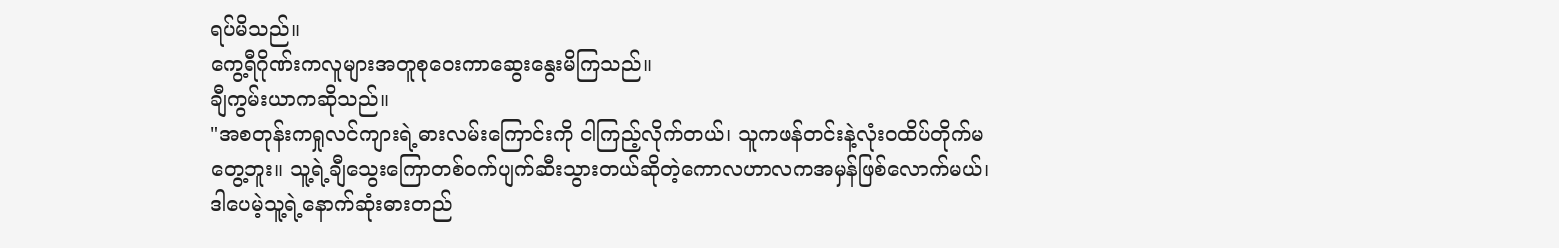ရပ်မိသည်။
ကွေ့ရီဂိုဏ်းကလူများအတူစုဝေးကာဆွေးနွေးမိကြသည်။
ချီကွမ်းယာကဆိုသည်။
"အစတုန်းကရှုလင်ကျားရဲ့ဓားလမ်းကြောင်းကို ငါကြည့်လိုက်တယ်၊ သူကဖန်တင်းနဲ့လုံးဝထိပ်တိုက်မတွေ့ဘူး။ သူ့ရဲ့ချီသွေးကြောတစ်ဝက်ပျက်ဆီးသွားတယ်ဆိုတဲ့ကောလဟာလကအမှန်ဖြစ်လောက်မယ်၊ ဒါပေမဲ့သူ့ရဲ့နောက်ဆုံးဓားတည်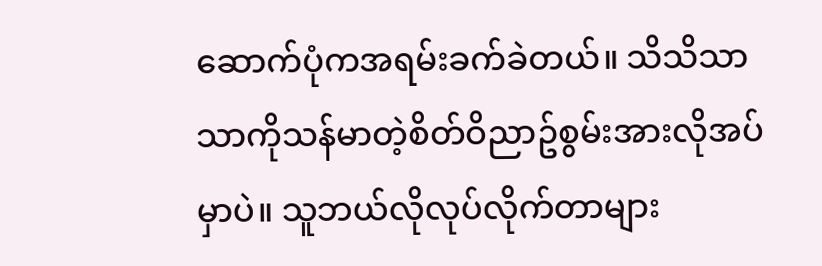ဆောက်ပုံကအရမ်းခက်ခဲတယ်။ သိသိသာသာကိုသန်မာတဲ့စိတ်ဝိညာဥ်စွမ်းအားလိုအပ်မှာပဲ။ သူဘယ်လိုလုပ်လိုက်တာများ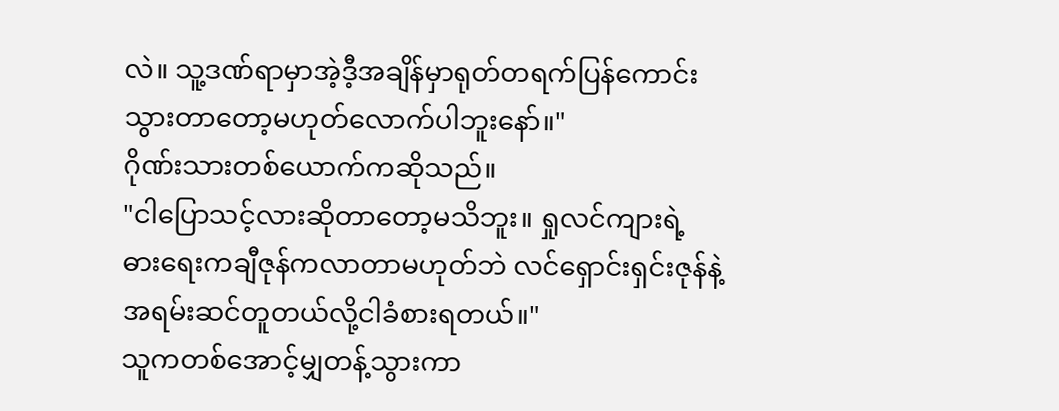လဲ။ သူ့ဒဏ်ရာမှာအဲ့ဒီ့အချိန်မှာရုတ်တရက်ပြန်ကောင်းသွားတာတော့မဟုတ်လောက်ပါဘူးနော်။"
ဂိုဏ်းသားတစ်ယောက်ကဆိုသည်။
"ငါပြောသင့်လားဆိုတာတော့မသိဘူး။ ရှုလင်ကျားရဲ့ဓားရေးကချီဇုန်ကလာတာမဟုတ်ဘဲ လင်ရှောင်းရှင်းဇုန်နဲ့အရမ်းဆင်တူတယ်လို့ငါခံစားရတယ်။"
သူကတစ်အောင့်မျှတန့်သွားကာ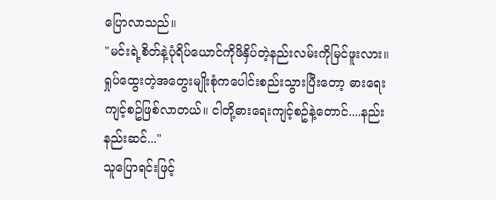ပြောလာသည်။
"မင်းရဲ့စိတ်နဲ့ပုံရိပ်ယောင်ကိုဖိနှိပ်တဲ့နည်းလမ်းကိုမြင်ဖူးလား။ ရှုပ်ထွေးတဲ့အတွေးမျိုးစုံကပေါင်းစည်းသွားပြီးတော့ ဓားရေးကျင့်စဥ်ဖြစ်လာတယ်။ ငါတို့ဓားရေးကျင့်စဥ်နဲ့တောင်....နည်းနည်းဆင်..."
သူပြောရင်းဖြင့်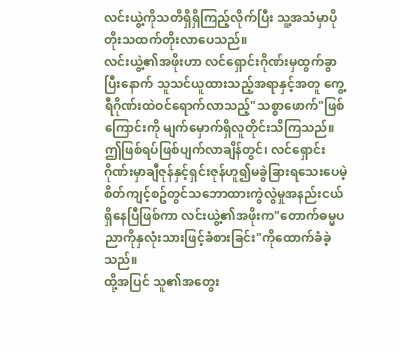လင်းယွဲ့ကိုသတိရှိရှိကြည့်လိုက်ပြီး သူ့အသံမှာပိုတိုးသထက်တိုးလာပေသည်။
လင်းယွဲ့၏အဖိုးဟာ လင်ရှောင်းဂိုဏ်းမှထွက်ခွာပြီးနောက် သူသင်ယူထားသည့်အရာနှင့်အတူ ကွေ့ရီဂိုဏ်းထဲဝင်ရောက်လာသည့်"သစ္စာဖောက်"ဖြစ်ကြောင်းကို မျက်မှောက်ရှိလူတိုင်းသိကြသည်။
ဤဖြစ်ရပ်ဖြစ်ပျက်လာချိန်တွင်၊ လင်ရှောင်းဂိုဏ်းမှာချီဇုန်နှင့်ရှင်းဇုန်ဟူ၍မခွဲခြားရသေးပေမဲ့ စိတ်ကျင့်စဥ်တွင်သဘောထားကွဲလွဲမှုအနည်းငယ်ရှိနေပြီဖြစ်ကာ လင်းယွဲ့၏အဖိုးက"တောက်ဓမ္မပညာကိုနှလုံးသားဖြင့်ခံစားခြင်း"ကိုထောက်ခံခဲ့သည်။
ထို့အပြင် သူ၏အတွေး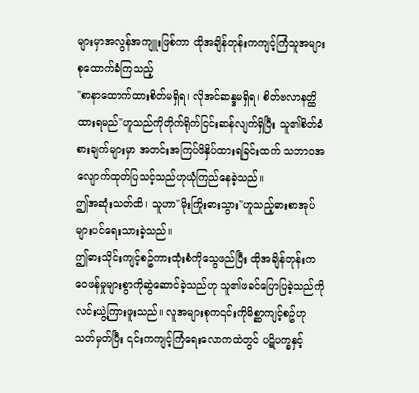များမှာအလွန်အကျူးဖြစ်ကာ ထိုအချိန်တုန်းကကျင့်ကြံသူအများစုထောက်ခံကြသည့်
"စာနာထောက်ထားစိတ်မရှိရ၊ လိုအင်ဆန္ဒမရှိရ၊ စိတ်ဗလာနတ္ထိထားရမည်"ဟူသည်ကိုတိုက်ရိုက်ငြင်းဆန်လျက်ရှိပြီး သူ၏စိတ်ခံစားချက်များမှာ အတင်းအကြပ်ဖိနှိပ်ထားရခြင်းထက် သဘာဝအလျောက်ထုတ်ပြသင့်သည်ဟုယုံကြည်နေခဲ့သည်။
ဤအဆုံးသတ်ထိ၊ သူဟာ"မိုးကြိုးဓားသွား"ဟူသည့်ဓားစာအုပ်များပင်ရေးသားခဲ့သည်။
ဤဓားသိုင်းကျင့်စဥ်ကားထုံးစံကိုသွေဖည်ပြီး ထိုအချိန်တုန်းကဝေဖန်မှုများစွာကိုဆွဲဆောင်ခဲ့သည်ဟု သူ၏ဖခင်ပြောပြခဲ့သည်ကို လင်းယွဲ့ကြားဖူးသည်။ လူအများစုက၎င်းကိုမိစ္ဆာကျင့်စဥ်ဟုသတ်မှတ်ပြီး ၎င်းကကျင့်ကြံရေးလောကထဲတွင် ပဋိပက္ခနှင့်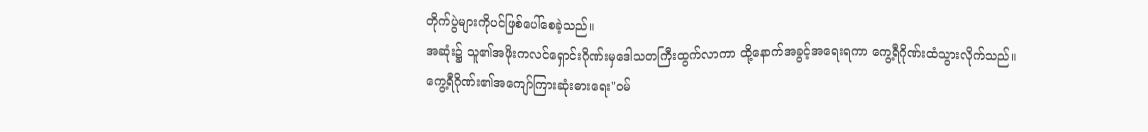တိုက်ပွဲများကိုပင်ဖြစ်ပေါ်စေခဲ့သည်။
အဆုံး၌ သူ၏အဖိုးကလင်ရှောင်းဂိုဏ်းမှဒေါသတကြီးထွက်လာကာ ထို့နောက်အခွင့်အရေးရကာ ကွေ့ရီဂိုဏ်းထံသွားလိုက်သည်။
ကွေ့ရီဂိုဏ်း၏အကျော်ကြားဆုံးဓားရေး"ဝမ်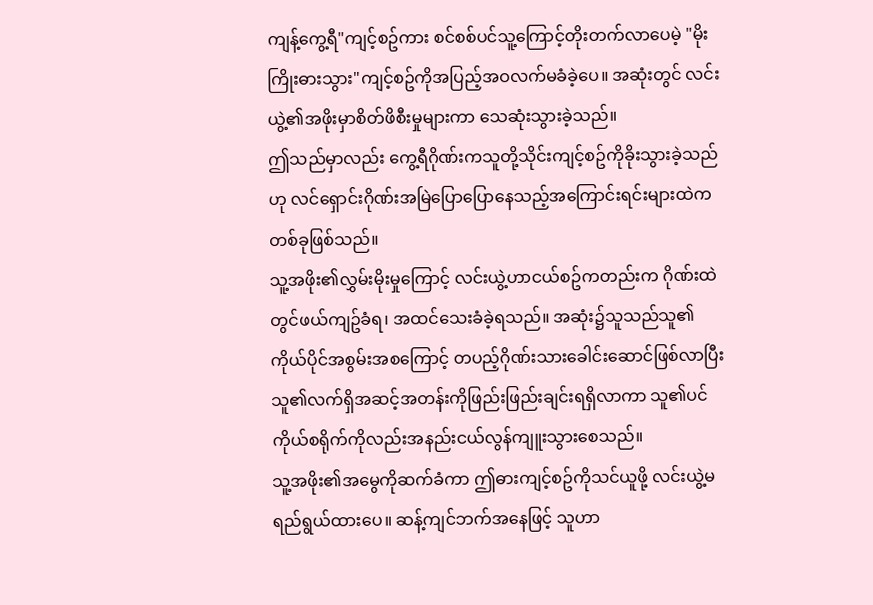ကျန့်ကွေ့ရီ"ကျင့်စဥ်ကား စင်စစ်ပင်သူ့ကြောင့်တိုးတက်လာပေမဲ့ "မိုးကြိုးဓားသွား"ကျင့်စဥ်ကိုအပြည့်အဝလက်မခံခဲ့ပေ။ အဆုံးတွင် လင်းယွဲ့၏အဖိုးမှာစိတ်ဖိစီးမှုများကာ သေဆုံးသွားခဲ့သည်။
ဤသည်မှာလည်း ကွေ့ရီဂိုဏ်းကသူတို့သိုင်းကျင့်စဥ်ကိုခိုးသွားခဲ့သည်ဟု လင်ရှောင်းဂိုဏ်းအမြဲပြောပြောနေသည့်အကြောင်းရင်းများထဲကတစ်ခုဖြစ်သည်။
သူ့အဖိုး၏လွှမ်းမိုးမှုကြောင့် လင်းယွဲ့ဟာငယ်စဥ်ကတည်းက ဂိုဏ်းထဲတွင်ဖယ်ကျဥ်ခံရ၊ အထင်သေးခံခဲ့ရသည်။ အဆုံး၌သူသည်သူ၏ကိုယ်ပိုင်အစွမ်းအစကြောင့် တပည့်ဂိုဏ်းသားခေါင်းဆောင်ဖြစ်လာပြီး သူ၏လက်ရှိအဆင့်အတန်းကိုဖြည်းဖြည်းချင်းရရှိလာကာ သူ၏ပင်ကိုယ်စရိုက်ကိုလည်းအနည်းငယ်လွန်ကျူးသွားစေသည်။
သူ့အဖိုး၏အမွေကိုဆက်ခံကာ ဤဓားကျင့်စဥ်ကိုသင်ယူဖို့ လင်းယွဲ့မရည်ရွယ်ထားပေ။ ဆန့်ကျင်ဘက်အနေဖြင့် သူဟာ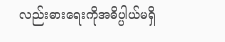လည်းဓားရေးကိုအဓိပ္ပါယ်မရှိ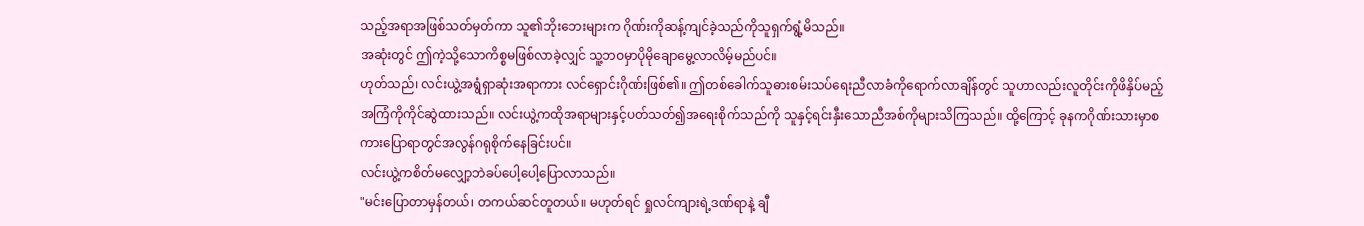သည့်အရာအဖြစ်သတ်မှတ်ကာ သူ၏ဘိုးဘေးများက ဂိုဏ်းကိုဆန့်ကျင်ခဲ့သည်ကိုသူရှက်ရွံ့မိသည်။
အဆုံးတွင် ဤကဲ့သို့သောကိစ္စမဖြစ်လာခဲ့လျှင် သူ့ဘဝမှာပိုမိုချောမွေ့လာလိမ့်မည်ပင်။
ဟုတ်သည်၊ လင်းယွဲ့အရွံရှာဆုံးအရာကား လင်ရှောင်းဂိုဏ်းဖြစ်၏။ ဤတစ်ခေါက်သူဓားစမ်းသပ်ရေးညီလာခံကိုရောက်လာချိန်တွင် သူဟာလည်းလူတိုင်းကိုဖိနှိပ်မည့်အကြံကိုကိုင်ဆွဲထားသည်။ လင်းယွဲ့ကထိုအရာများနှင့်ပတ်သတ်၍အရေးစိုက်သည်ကို သူနှင့်ရင်းနှီးသောညီအစ်ကိုများသိကြသည်။ ထို့ကြောင့် ခုနကဂိုဏ်းသားမှာစကားပြောရာတွင်အလွန်ဂရုစိုက်နေခြင်းပင်။
လင်းယွဲ့ကစိတ်မလျှော့ဘဲခပ်ပေါ့ပေါ့ပြောလာသည်။
"မင်းပြောတာမှန်တယ်၊ တကယ်ဆင်တူတယ်။ မဟုတ်ရင် ရှုလင်ကျားရဲ့ဒဏ်ရာနဲ့ ချီ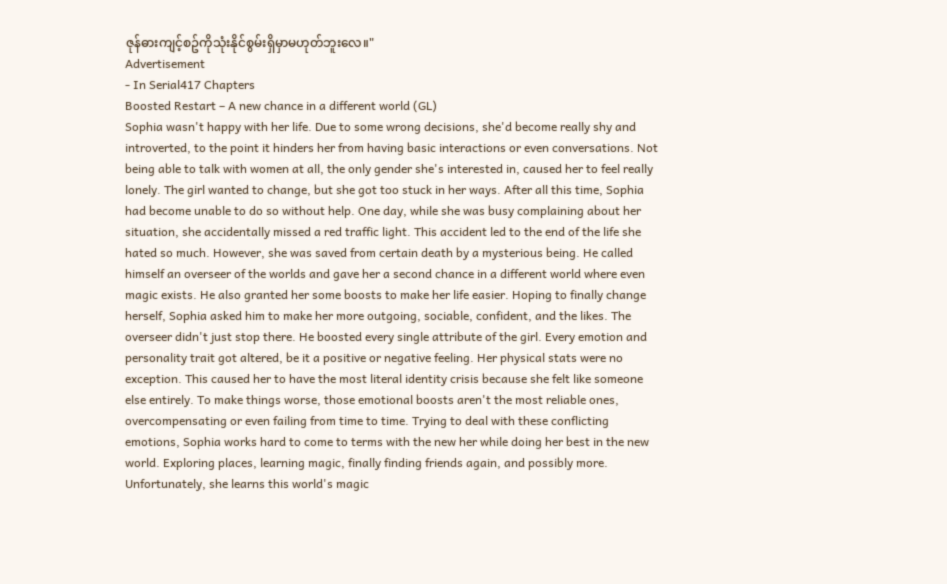ဇုန်ဓားကျင့်စဥ်ကိုသုံးနိုင်စွမ်းရှိမှာမဟုတ်ဘူးလေ။"
Advertisement
- In Serial417 Chapters
Boosted Restart – A new chance in a different world (GL)
Sophia wasn't happy with her life. Due to some wrong decisions, she'd become really shy and introverted, to the point it hinders her from having basic interactions or even conversations. Not being able to talk with women at all, the only gender she's interested in, caused her to feel really lonely. The girl wanted to change, but she got too stuck in her ways. After all this time, Sophia had become unable to do so without help. One day, while she was busy complaining about her situation, she accidentally missed a red traffic light. This accident led to the end of the life she hated so much. However, she was saved from certain death by a mysterious being. He called himself an overseer of the worlds and gave her a second chance in a different world where even magic exists. He also granted her some boosts to make her life easier. Hoping to finally change herself, Sophia asked him to make her more outgoing, sociable, confident, and the likes. The overseer didn't just stop there. He boosted every single attribute of the girl. Every emotion and personality trait got altered, be it a positive or negative feeling. Her physical stats were no exception. This caused her to have the most literal identity crisis because she felt like someone else entirely. To make things worse, those emotional boosts aren't the most reliable ones, overcompensating or even failing from time to time. Trying to deal with these conflicting emotions, Sophia works hard to come to terms with the new her while doing her best in the new world. Exploring places, learning magic, finally finding friends again, and possibly more. Unfortunately, she learns this world's magic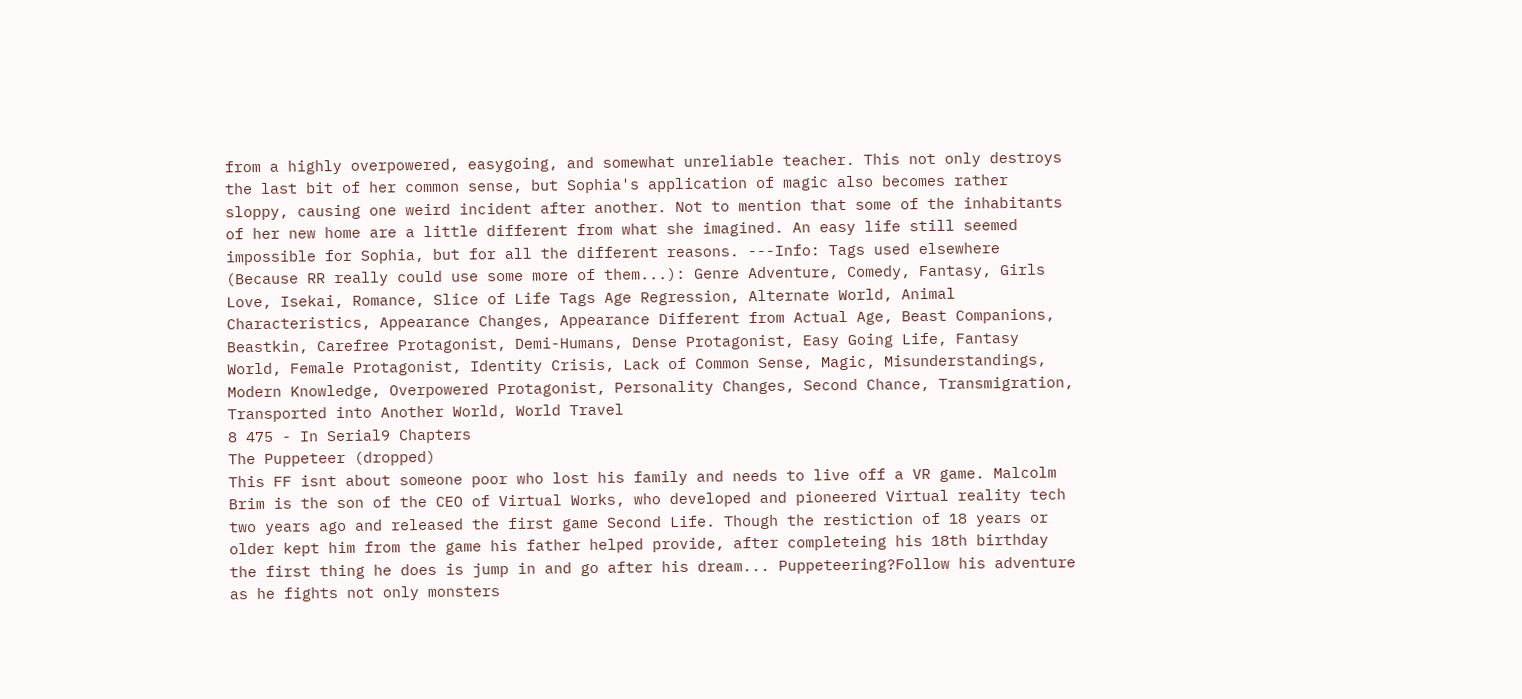from a highly overpowered, easygoing, and somewhat unreliable teacher. This not only destroys the last bit of her common sense, but Sophia's application of magic also becomes rather sloppy, causing one weird incident after another. Not to mention that some of the inhabitants of her new home are a little different from what she imagined. An easy life still seemed impossible for Sophia, but for all the different reasons. ---Info: Tags used elsewhere (Because RR really could use some more of them...): Genre Adventure, Comedy, Fantasy, Girls Love, Isekai, Romance, Slice of Life Tags Age Regression, Alternate World, Animal Characteristics, Appearance Changes, Appearance Different from Actual Age, Beast Companions, Beastkin, Carefree Protagonist, Demi-Humans, Dense Protagonist, Easy Going Life, Fantasy World, Female Protagonist, Identity Crisis, Lack of Common Sense, Magic, Misunderstandings, Modern Knowledge, Overpowered Protagonist, Personality Changes, Second Chance, Transmigration, Transported into Another World, World Travel
8 475 - In Serial9 Chapters
The Puppeteer (dropped)
This FF isnt about someone poor who lost his family and needs to live off a VR game. Malcolm Brim is the son of the CEO of Virtual Works, who developed and pioneered Virtual reality tech two years ago and released the first game Second Life. Though the restiction of 18 years or older kept him from the game his father helped provide, after completeing his 18th birthday the first thing he does is jump in and go after his dream... Puppeteering?Follow his adventure as he fights not only monsters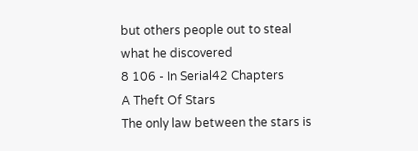but others people out to steal what he discovered
8 106 - In Serial42 Chapters
A Theft Of Stars
The only law between the stars is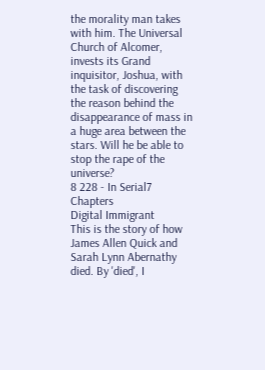the morality man takes with him. The Universal Church of Alcomer, invests its Grand inquisitor, Joshua, with the task of discovering the reason behind the disappearance of mass in a huge area between the stars. Will he be able to stop the rape of the universe?
8 228 - In Serial7 Chapters
Digital Immigrant
This is the story of how James Allen Quick and Sarah Lynn Abernathy died. By 'died', I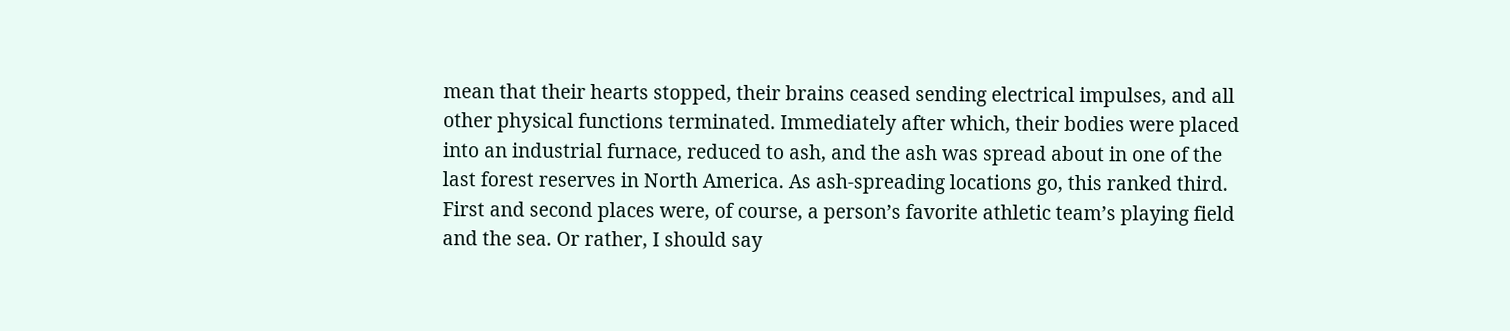mean that their hearts stopped, their brains ceased sending electrical impulses, and all other physical functions terminated. Immediately after which, their bodies were placed into an industrial furnace, reduced to ash, and the ash was spread about in one of the last forest reserves in North America. As ash-spreading locations go, this ranked third. First and second places were, of course, a person’s favorite athletic team’s playing field and the sea. Or rather, I should say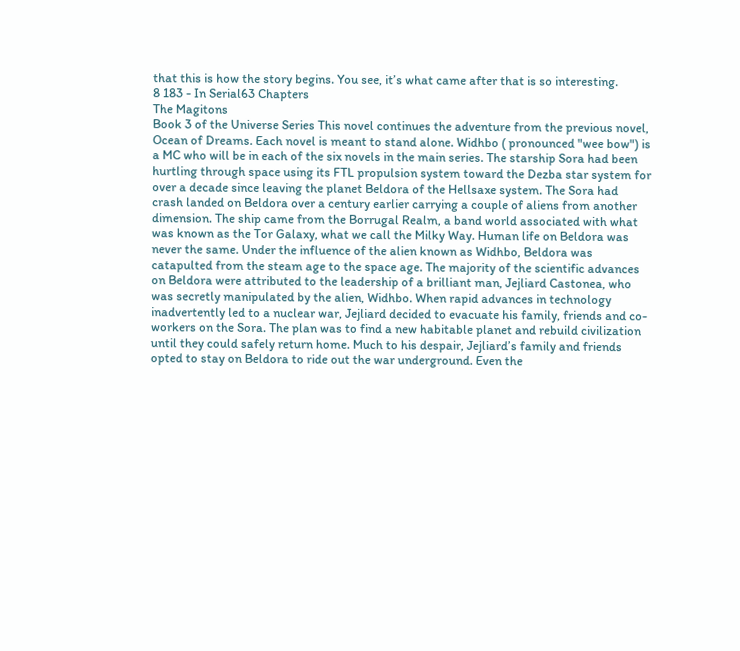that this is how the story begins. You see, it’s what came after that is so interesting.
8 183 - In Serial63 Chapters
The Magitons
Book 3 of the Universe Series This novel continues the adventure from the previous novel, Ocean of Dreams. Each novel is meant to stand alone. Widhbo ( pronounced "wee bow") is a MC who will be in each of the six novels in the main series. The starship Sora had been hurtling through space using its FTL propulsion system toward the Dezba star system for over a decade since leaving the planet Beldora of the Hellsaxe system. The Sora had crash landed on Beldora over a century earlier carrying a couple of aliens from another dimension. The ship came from the Borrugal Realm, a band world associated with what was known as the Tor Galaxy, what we call the Milky Way. Human life on Beldora was never the same. Under the influence of the alien known as Widhbo, Beldora was catapulted from the steam age to the space age. The majority of the scientific advances on Beldora were attributed to the leadership of a brilliant man, Jejliard Castonea, who was secretly manipulated by the alien, Widhbo. When rapid advances in technology inadvertently led to a nuclear war, Jejliard decided to evacuate his family, friends and co-workers on the Sora. The plan was to find a new habitable planet and rebuild civilization until they could safely return home. Much to his despair, Jejliard’s family and friends opted to stay on Beldora to ride out the war underground. Even the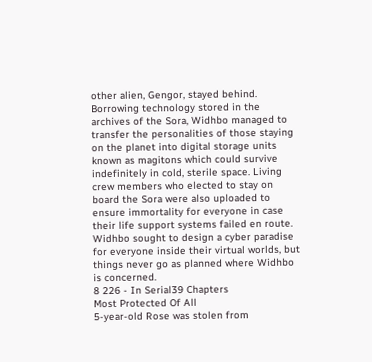other alien, Gengor, stayed behind. Borrowing technology stored in the archives of the Sora, Widhbo managed to transfer the personalities of those staying on the planet into digital storage units known as magitons which could survive indefinitely in cold, sterile space. Living crew members who elected to stay on board the Sora were also uploaded to ensure immortality for everyone in case their life support systems failed en route. Widhbo sought to design a cyber paradise for everyone inside their virtual worlds, but things never go as planned where Widhbo is concerned.
8 226 - In Serial39 Chapters
Most Protected Of All
5-year-old Rose was stolen from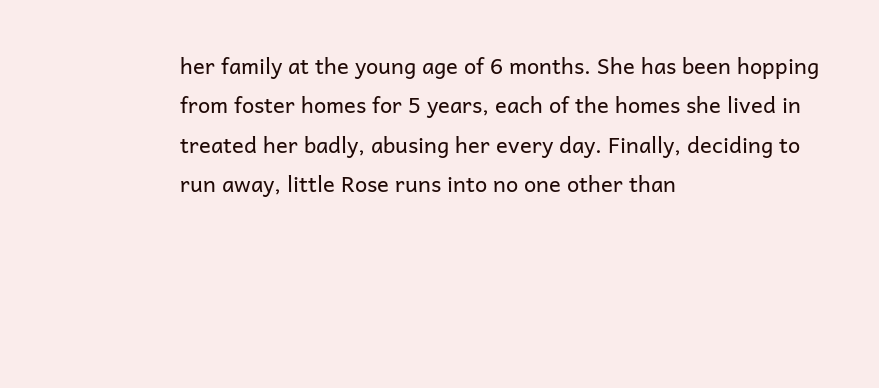her family at the young age of 6 months. She has been hopping from foster homes for 5 years, each of the homes she lived in treated her badly, abusing her every day. Finally, deciding to run away, little Rose runs into no one other than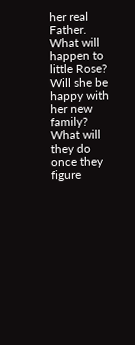her real Father. What will happen to little Rose? Will she be happy with her new family? What will they do once they figure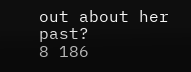out about her past?
8 186